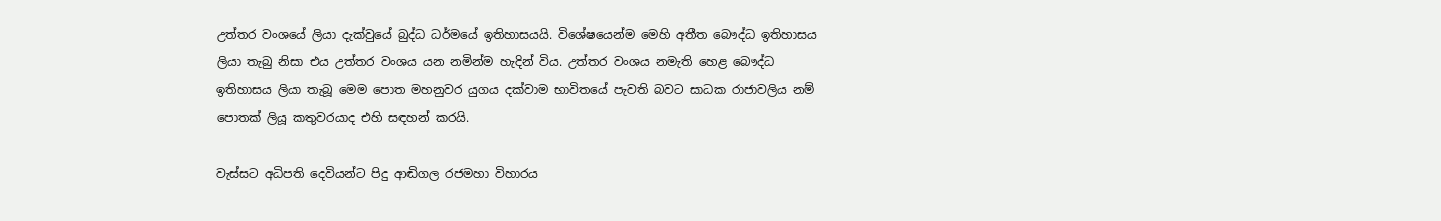උත්තර වංශයේ ලියා දැක්වුයේ බුද්ධ ධර්මයේ ඉතිහාසයයි. විශේෂයෙන්ම මෙහි අතීත බෞද්ධ ඉතිහාසය ලියා තැබු නිසා එය උත්තර වංශය යන නමින්ම හැදින් විය. උත්තර වංශය නමැති හෙළ බෞද්ධ ඉතිහාසය ලියා තැබූ මෙම පොත මහනුවර යුගය දක්වාම භාවිතයේ පැවති බවට සාධක රාජාවලිය නම් පොතක් ලියූ කතුවරයාද එහි සඳහන් කරයි.

වැස්සට අධිපති දෙවියන්ට පිදු ආඬිගල රජමහා විහාරය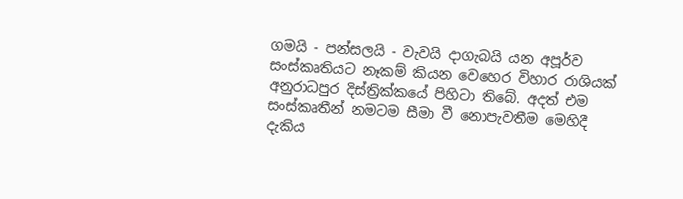ගමයි - පන්සලයි - වැවයි දාගැබයි යන අපූර්ව සංස්කෘතියට නෑකම් කියන වෙහෙර විහාර රාශියක් අනුරාධපුර දිස්ත්‍රික්කයේ පිහිටා තිබේ. අදත් එම සංස්කෘතීන් නමටම සීමා වී නොපැවතීම මෙහිදී දැකිය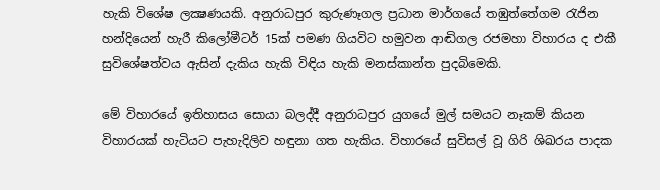හැකි විශේෂ ලක්‍ෂණයකි. අනුරාධපුර කුරුණෑගල ප්‍රධාන මාර්ගයේ තඹුත්තේගම රැජින හන්දියෙන් හැරී කිලෝමීටර් 15ක් පමණ ගියවිට හමුවන ආඬිගල රජමහා විහාරය ද එකී සුවිශේෂත්වය ඇසින් දැකිය හැකි විඳිය හැකි මනස්කාන්ත පුදබිමෙකි.

මේ විහාරයේ ඉතිහාසය සොයා බලද්දී අනුරාධපුර යුගයේ මුල් සමයට නෑකම් කියන විහාරයක් හැටියට පැහැදිලිව හඳුනා ගත හැකිය. විහාරයේ සුවිසල් වූ ගිරි ශිඛරය පාදක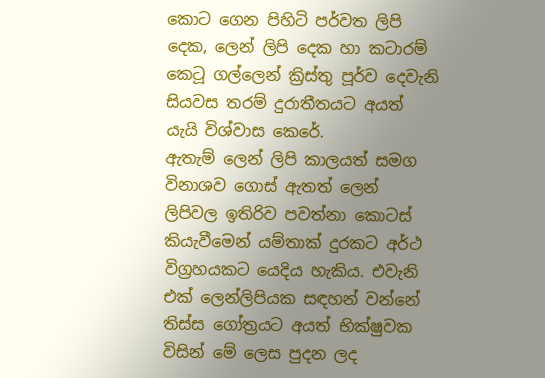කොට ගෙන පිහිටි පර්වත ලිපි දෙක, ලෙන් ලිපි දෙක හා කටාරම් කෙටූ ගල්ලෙන් ක්‍රිස්තු පූර්ව දෙවැනි සියවස තරම් දුරාතීතයට අයත් යැයි විශ්වාස කෙරේ.
ඇතැම් ලෙන් ලිපි කාලයත් සමග විනාශව ගොස් ඇතත් ලෙන් ලිපිවල ඉතිරිව පවත්නා කොටස් කියැවීමෙන් යම්තාක් දුරකට අර්ථ විග්‍රහයකට යෙදිය හැකිය. එවැනි එක් ලෙන්ලිපියක සඳහන් වන්නේ තිස්ස ගෝත්‍රයට අයත් භික්ෂුවක විසින් මේ ලෙස පුදන ලද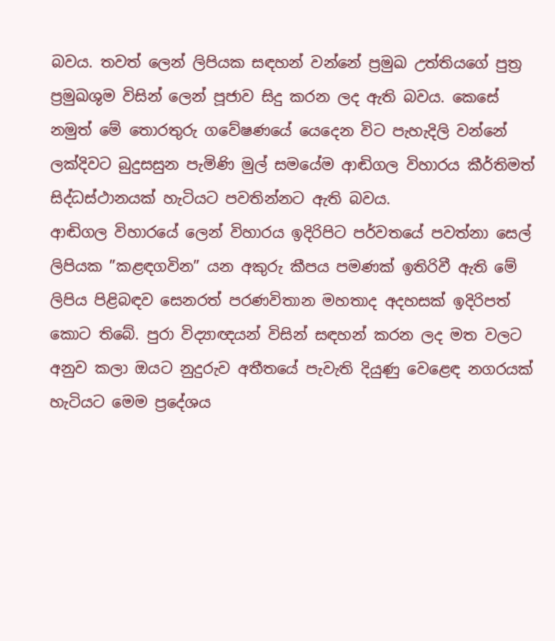බවය. තවත් ලෙන් ලිපියක සඳහන් වන්නේ ප්‍රමුඛ උත්තියගේ පුත්‍ර ප්‍රමුඛශුම විසින් ලෙන් පූජාව සිදු කරන ලද ඇති බවය. කෙසේ නමුත් මේ තොරතුරු ගවේෂණයේ යෙදෙන විට පැහැදිලි වන්නේ ලක්දිවට බුදුසසුන පැමිණි මුල් සමයේම ආඬිගල විහාරය කීර්තිමත් සිද්ධස්ථානයක් හැටියට පවතින්නට ඇති බවය.
ආඬිගල විහාරයේ ලෙන් විහාරය ඉදිරිපිට පර්වතයේ පවත්නා සෙල් ලිපියක ”කළඳගවින” යන අකුරු කීපය පමණක් ඉතිරිවී ඇති මේ ලිපිය පිළිබඳව සෙනරත් පරණවිතාන මහතාද අදහසක් ඉදිරිපත් කොට තිබේ. පුරා විද්‍යාඥයන් විසින් සඳහන් කරන ලද මත වලට අනුව කලා ඔයට නුදුරුව අතීතයේ පැවැති දියුණු වෙළෙඳ නගරයක් හැටියට මෙම ප්‍රදේශය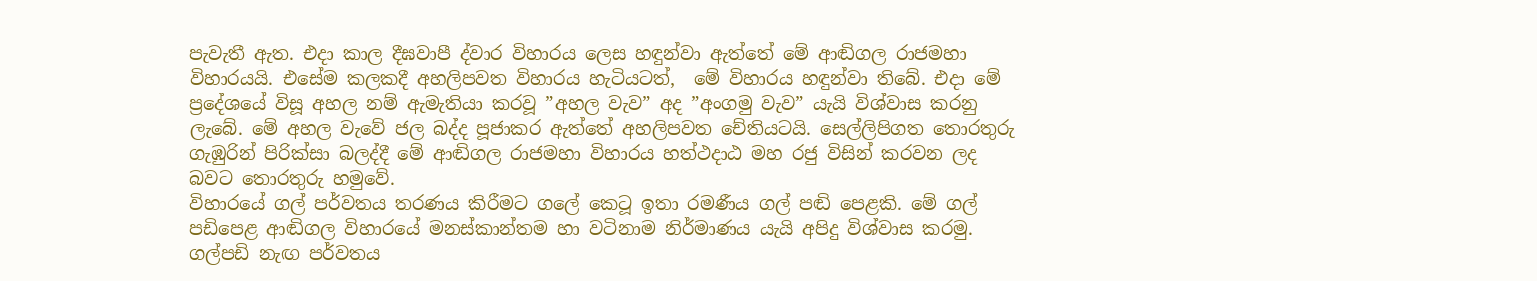පැවැතී ඇත. එදා කාල දීඝවාපී ද්වාර විහාරය ලෙස හඳුන්වා ඇත්තේ මේ ආඬිගල රාජමහා විහාරයයි. එසේම කලකදී අහලිපවත විහාරය හැටියටත්,  මේ විහාරය හඳුන්වා තිබේ. එදා මේ ප්‍රදේශයේ විසූ අහල නම් ඇමැතියා කරවූ ”අහල වැව” අද ”අංගමු වැව” යැයි විශ්වාස කරනු ලැබේ. මේ අහල වැවේ ජල බද්ද පූජාකර ඇත්තේ අහලිපවත චේතියටයි. සෙල්ලිපිගත තොරතුරු ගැඹුරින් පිරික්සා බලද්දී මේ ආඬිගල රාජමහා විහාරය හත්ථදාඨ මහ රජු විසින් කරවන ලද බවට තොරතුරු හමුවේ.
විහාරයේ ගල් පර්වතය තරණය කිරීමට ගලේ කෙටූ ඉතා රමණීය ගල් පඬි පෙළකි. මේ ගල් පඩිපෙළ ආඬිගල විහාරයේ මනස්කාන්තම හා වටිනාම නිර්මාණය යැයි අපිදු විශ්වාස කරමු.
ගල්පඩි නැඟ පර්වතය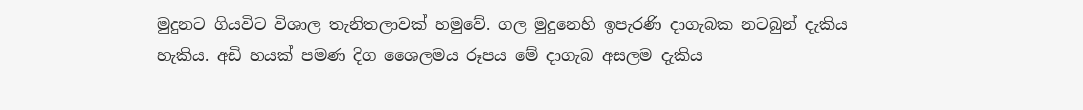මුදුනට ගියවිට විශාල තැනිතලාවක් හමුවේ. ගල මුදුනෙහි ඉපැරණි දාගැබක නටබුන් දැකිය හැකිය. අඩි හයක් පමණ දිග ශෛලමය රූපය මේ දාගැබ අසලම දැකිය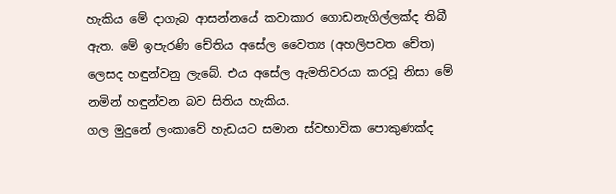හැකිය මේ දාගැබ ආසන්නයේ කවාකාර ගොඩනැගිල්ලක්ද තිබී ඇත. මේ ඉපැරණි චේතිය අසේල වෛත්‍ය (අහලිපවත චේත) ලෙසද හඳුන්වනු ලැබේ. එය අසේල ඇමතිවරයා කරවූ නිසා මේ නමින් හඳුන්වන බව සිතිය හැකිය.
ගල මුදුනේ ලංකාවේ හැඩයට සමාන ස්වභාවික පොකුණක්ද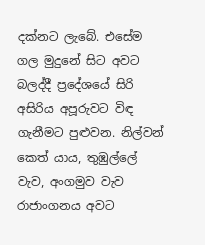දක්නට ලැබේ. එසේම ගල මුදුනේ සිට අවට බලද්දී ප්‍රදේශයේ සිරි අසිරිය අපූරුවට විඳ ගැනීමට පුළුවන. නිල්වන් කෙත් යාය, තුඹුල්ලේ වැව, අංගමුව වැව රාජාංගනය අවට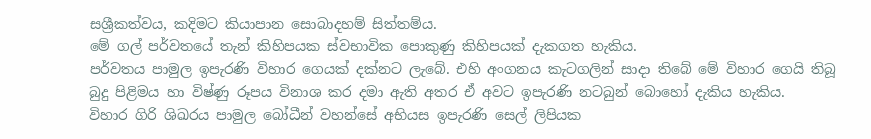සශ්‍රීකත්වය, කදිමට කියාපාන සොබාදහම් සිත්තම්ය.
මේ ගල් පර්වතයේ තැන් කිහිපයක ස්වභාවික පොකුණු කිහිපයක් දැකගත හැකිය.
පර්වතය පාමුල ඉපැරණි විහාර ගෙයක් දක්නට ලැබේ. එහි අංගනය කැටගලින් සාදා තිබේ මේ විහාර ගෙයි තිබූ බුදු පිළිමය හා විෂ්ණු රූපය විනාශ කර දමා ඇති අතර ඒ අවට ඉපැරණි නටබුන් බොහෝ දැකිය හැකිය.
විහාර ගිරි ශිඛරය පාමුල බෝධීන් වහන්සේ අභියස ඉපැරණි සෙල් ලිපියක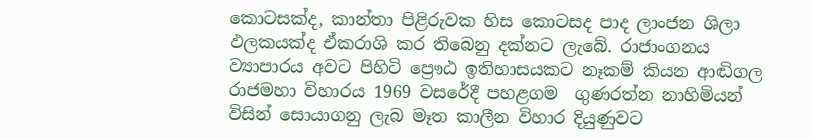කොටසක්ද, කාන්තා පිළිරුවක හිස කොටසද පාද ලාංජන ශිලා ඵලකයක්ද ඒකරාශි කර තිබෙනු දක්නට ලැබේ. රාජාංගනය ව්‍යාපාරය අවට පිහිටි ප්‍රෞඨ ඉතිහාසයකට නෑකම් කියන ආඬිගල රාජමහා විහාරය 1969 වසරේදී පහළගම  ගුණරත්න නාහිමියන් විසින් සොයාගනු ලැබ මෑත කාලීන විහාර දියුණුවට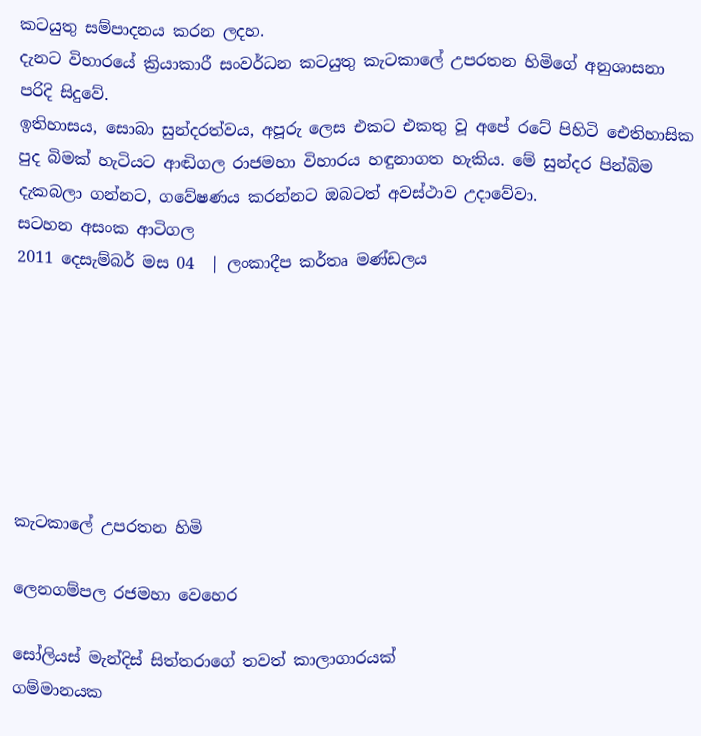කටයුතු සම්පාදනය කරන ලදහ.
දැනට විහාරයේ ක්‍රියාකාරී සංවර්ධන කටයුතු කැටකාලේ උපරතන හිමිගේ අනුශාසනා පරිදි සිදුවේ.
ඉතිහාසය, සොබා සුන්දරත්වය, අපූරු ලෙස එකට එකතු වූ අපේ රටේ පිහිටි ඓතිහාසික පුද බිමක් හැටියට ආඬිගල රාජමහා විහාරය හඳුනාගත හැකිය. මේ සුන්දර පින්බිම දැකබලා ගන්නට, ගවේෂණය කරන්නට ඔබටත් අවස්ථාව උදාවේවා.
සටහන අසංක ආටිගල
2011 දෙසැම්බර් මස 04  | ලංකාදීප කර්තෘ මණ්ඩලය







කැටකාලේ උපරතන හිමි

ලෙනගම්පල රජමහා වෙහෙර

සෝලියස් මැන්දිස් සිත්තරාගේ තවත් කාලාගාරයක්
ගම්මානයක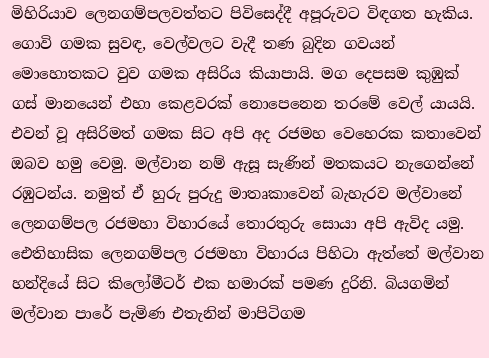මිහිරියාව ලෙනගම්පලවත්තට පිවිසෙද්දී අපූරුවට විඳගත හැකිය. ගොවි ගමක සුවඳ, වෙල්වලට වැදී තණ බුදින ගවයන් මොහොතකට වුව ගමක අසිරිය කියාපායි. මග දෙපසම කුඹුක් ගස් මානයෙන් එහා කෙළවරක් නොපෙනෙන තරමේ වෙල් යායයි. එවන් වූ අසිරිමත් ගමක සිට අපි අද රජමහ වෙහෙරක කතාවෙන් ඔබව හමු වෙමු. මල්වාන නම් ඇසූ සැණින් මතකයට නැගෙන්නේ රඹුටන්ය. නමුත් ඒ හුරු පුරුදු මාතෘකාවෙන් බැහැරව මල්වානේ ලෙනගම්පල රජමහා විහාරයේ තොරතුරු සොයා අපි ඇවිද යමු.
ඓතිහාසික ලෙනගම්පල රජමහා විහාරය පිහිටා ඇත්තේ මල්වාන හන්දියේ සිට කිලෝමීටර් එක හමාරක් පමණ දුරිනි. බියගමින් මල්වාන පාරේ පැමිණ එතැනින් මාපිටිගම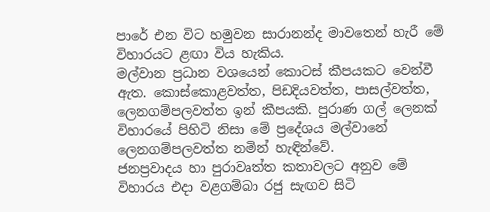පාරේ එන විට හමුවන සාරානන්ද මාවතෙන් හැරී මේ විහාරයට ළඟා විය හැකිය.
මල්වාන ප්‍රධාන වශයෙන් කොටස් කීපයකට වෙන්වී ඇත. කොස්කොළවත්ත, පිඩදියවත්ත, පාසල්වත්ත, ලෙනගම්පලවත්ත ඉන් කීපයකි. පුරාණ ගල් ලෙනක් විහාරයේ පිහිටි නිසා මේ ප්‍රදේශය මල්වානේ ලෙනගම්පලවත්ත නමින් හැඳින්වේ.
ජනප්‍රවාදය හා පුරාවෘත්ත කතාවලට අනුව මේ විහාරය එදා වළගම්බා රජු සැඟව සිටි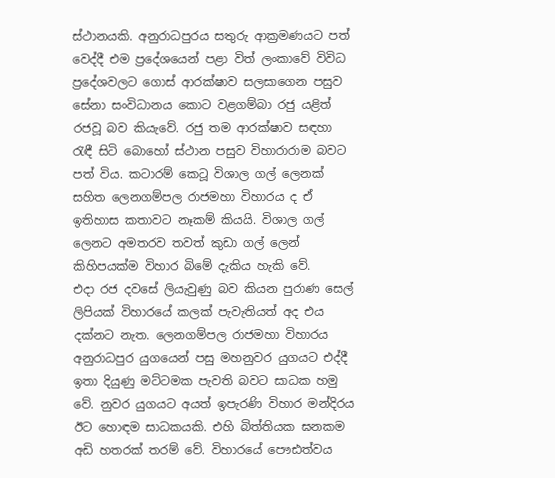ස්ථානයකි. අනුරාධපුරය සතුරු ආක්‍රමණයට පත් වෙද්දී එම ප්‍රදේශයෙන් පළා විත් ලංකාවේ විවිධ ප්‍රදේශවලට ගොස් ආරක්ෂාව සලසාගෙන පසුව සේනා සංවිධානය කොට වළගම්බා රජු යළිත් රජවූ බව කියැවේ. රජු තම ආරක්ෂාව සඳහා රැඳී සිටි බොහෝ ස්ථාන පසුව විහාරාරාම බවට පත් විය. කටාරම් කෙටූ විශාල ගල් ලෙනක් සහිත ලෙනගම්පල රාජමහා විහාරය ද ඒ ඉතිහාස කතාවට නෑකම් කියයි. විශාල ගල් ලෙනට අමතරව තවත් කුඩා ගල් ලෙන් කිහිපයක්ම විහාර බිමේ දැකිය හැකි වේ.
එදා රජ දවසේ ලියැවුණු බව කියන පුරාණ සෙල් ලිපියක් විහාරයේ කලක් පැවැතියත් අද එය දක්නට නැත. ලෙනගම්පල රාජමහා විහාරය අනුරාධපුර යුගයෙන් පසු මහනුවර යුගයට එද්දී ඉතා දියුණු මට්ටමක පැවති බවට සාධක හමු වේ. නුවර යුගයට අයත් ඉපැරණි විහාර මන්දිරය ඊට හොඳම සාධකයකි. එහි බිත්තියක ඝනකම අඩි හතරක් තරම් වේ. විහාරයේ පෞඪත්වය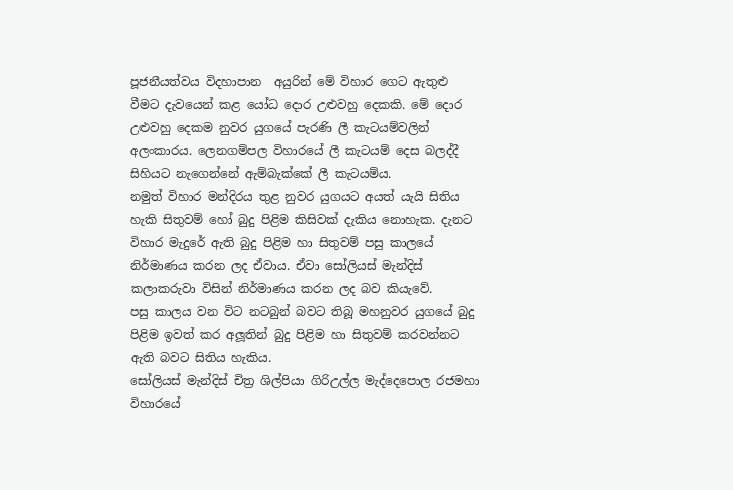පූජනීයත්වය විදහාපාන  අයුරින් මේ විහාර ගෙට ඇතුළු වීමට දැවයෙන් කළ යෝධ දොර උළුවහු දෙකකි. මේ දොර උළුවහු දෙකම නුවර යුගයේ පැරණි ලී කැටයම්වලින් අලංකාරය. ලෙනගම්පල විහාරයේ ලී කැටයම් දෙස බලද්දී සිහියට නැගෙන්නේ ඇම්බැක්කේ ලී කැටයම්ය.
නමුත් විහාර මන්දිරය තුළ නුවර යුගයට අයත් යැයි සිතිය හැකි සිතුවම් හෝ බුදු පිළිම කිසිවක් දැකිය නොහැක. දැනට විහාර මැදුරේ ඇති බුදු පිළිම හා සිතුවම් පසු කාලයේ නිර්මාණය කරන ලද ඒවාය. ඒවා සෝලියස් මැන්දිස් කලාකරුවා විසින් නිර්මාණය කරන ලද බව කියැවේ.
පසු කාලය වන විට නටබුන් බවට තිබූ මහනුවර යුගයේ බුදු පිළිම ඉවත් කර අලූතින් බුදු පිළිම හා සිතුවම් කරවන්නට ඇති බවට සිතිය හැකිය.
සෝලියස් මැන්දිස් චිත්‍ර ශිල්පියා ගිරිඋල්ල මැද්දෙපොල රජමහා විහාරයේ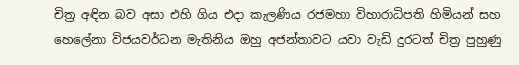චිත්‍ර අඳින බව අසා එහි ගිය එදා කැලණිය රජමහා විහාරාධිපති හිමියන් සහ හෙලේනා විජයවර්ධන මැතිනිය ඔහු අජන්තාවට යවා වැඩි දුරටත් චිත්‍ර පුහුණු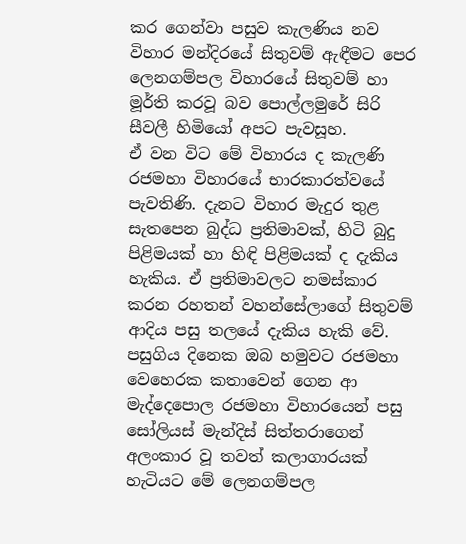කර ගෙන්වා පසුව කැලණිය නව විහාර මන්දිරයේ සිතුවම් ඇඳීමට පෙර ලෙනගම්පල විහාරයේ සිතුවම් හා මූර්ති කරවූ බව පොල්ලමුරේ සිරි සීවලී හිමියෝ අපට පැවසූහ.
ඒ වන විට මේ විහාරය ද කැලණි රජමහා විහාරයේ භාරකාරත්වයේ පැවතිණි. දැනට විහාර මැදුර තුළ සැතපෙන බුද්ධ ප්‍රතිමාවක්, හිටි බුදු පිළිමයක් හා හිඳි පිළිමයක් ද දැකිය හැකිය. ඒ ප්‍රතිමාවලට නමස්කාර කරන රහතන් වහන්සේලාගේ සිතුවම් ආදිය පසු තලයේ දැකිය හැකි වේ.
පසුගිය දිනෙක ඔබ හමුවට රජමහා වෙහෙරක කතාවෙන් ගෙන ආ මැද්දෙපොල රජමහා විහාරයෙන් පසු සෝලියස් මැන්දිස් සිත්තරාගෙන් අලංකාර වූ තවත් කලාගාරයක් හැටියට මේ ලෙනගම්පල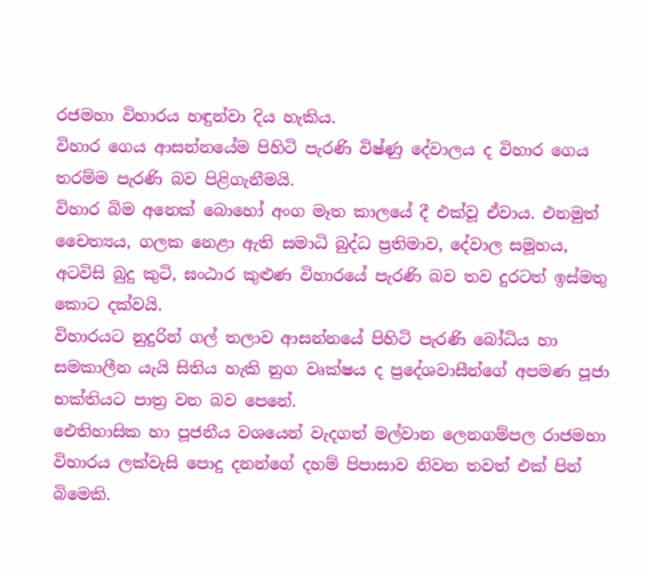රජමහා විහාරය හඳුන්වා දිය හැකිය.
විහාර ගෙය ආසන්නයේම පිහිටි පැරණි විෂ්ණු දේවාලය ද විහාර ගෙය තරම්ම පැරණි බව පිළිගැනීමයි.
විහාර බිම අනෙක් බොහෝ අංග මෑත කාලයේ දී එක්වූ ඒවාය. එනමුත් චෛත්‍යය, ගලක නෙළා ඇති සමාධි බුද්ධ ප්‍රතිමාව, දේවාල සමූහය, අටවිසි බුදු කුටි, ඝංඨාර කුළුණ විහාරයේ පැරණි බව තව දුරටත් ඉස්මතු කොට දක්වයි.
විහාරයට නුදුරින් ගල් තලාව ආසන්නයේ පිහිටි පැරණි බෝධිය හා සමකාලීන යැයි සිතිය හැකි නුග වෘක්ෂය ද ප්‍රදේශවාසීන්ගේ අපමණ පූජා භක්තියට පාත්‍ර වන බව පෙනේ.
ඓතිහාසික හා පූජනීය වශයෙන් වැදගත් මල්වාන ලෙනගම්පල රාජමහා විහාරය ලක්වැසි පොදු දනන්ගේ දහම් පිපාසාව නිවන තවත් එක් පින් බිමෙකි.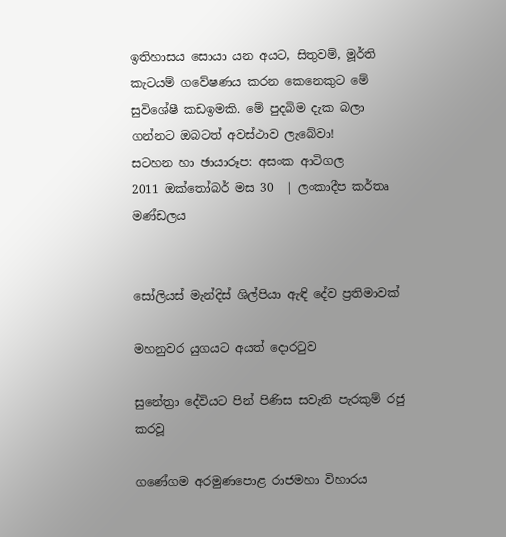ඉතිහාසය සොයා යන අයට, සිතුවම්, මූර්ති කැටයම් ගවේෂණය කරන කෙනෙකුට මේ සුවිශේෂී කඩඉමකි. මේ පුදබිම දැක බලා ගන්නට ඔබටත් අවස්ථාව ලැබේවා!
සටහන හා ඡායාරූප: අසංක ආටිගල
2011 ඔක්තෝබර් මස 30  | ලංකාදීප කර්තෘ මණ්ඩලය


සෝලියස් මැන්දිස් ශිල්පියා ඇඳි දේව ප්‍රතිමාවක්

මහනුවර යුගයට අයත් දොරටුව

සුනේත්‍රා දේවියට පින් පිණිස සවැනි පැරකුම් රජු කරවූ

ගණේගම අරමුණපොළ රාජමහා විහාරය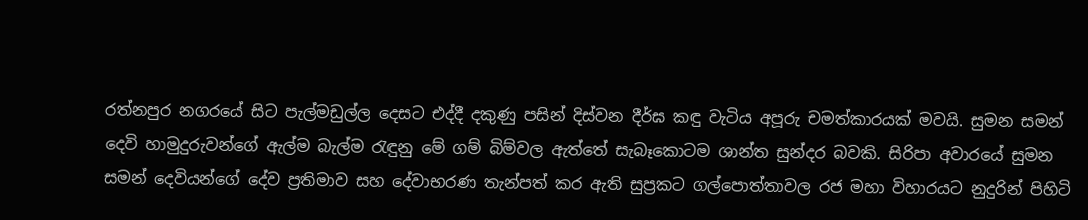රත්නපුර නගරයේ සිට පැල්මඩුල්ල දෙසට එද්දී දකුණු පසින් දිස්වන දීර්ඝ කඳු වැටිය අපූරු චමත්කාරයක් මවයි. සුමන සමන් දෙවි හාමුදුරුවන්ගේ ඇල්ම බැල්ම රැඳුනු මේ ගම් බිම්වල ඇත්තේ සැබෑකොටම ශාන්ත සුන්දර බවකි. සිරිපා අවාරයේ සුමන සමන් දෙවියන්ගේ දේව ප්‍රතිමාව සහ දේවාභරණ තැන්පත් කර ඇති සුප්‍රකට ගල්පොත්තාවල රජ මහා විහාරයට නුදුරින් පිහිටි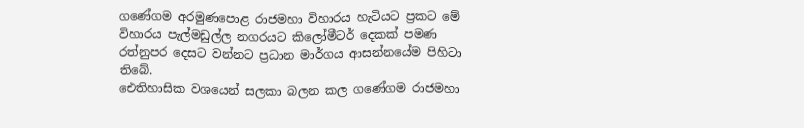ගණේගම අරමුණපොළ රාජමහා විහාරය හැටියට ප්‍රකට මේ විහාරය පැල්මඩුල්ල නගරයට කිලෝමීටර් දෙකක් පමණ රත්නුපර දෙසට වන්නට ප්‍රධාන මාර්ගය ආසන්නයේම පිහිටා තිබේ.
ඓතිහාසික වශයෙන් සලකා බලන කල ගණේගම රාජමහා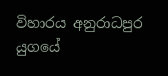විහාරය අනුරාධපුර යුගයේ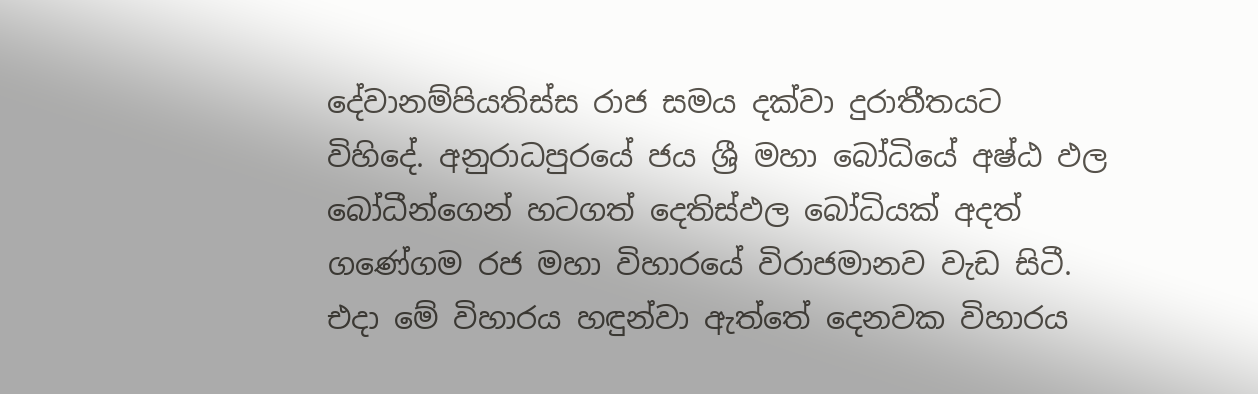දේවානම්පියතිස්ස රාජ සමය දක්වා දුරාතීතයට විහිදේ. අනුරාධපුරයේ ජය ශ්‍රී මහා බෝධියේ අෂ්ඨ ඵල බෝධීන්ගෙන් හටගත් දෙතිස්ඵල බෝධියක් අදත් ගණේගම රජ මහා විහාරයේ විරාජමානව වැඩ සිටී. එදා මේ විහාරය හඳුන්වා ඇත්තේ දෙනවක විහාරය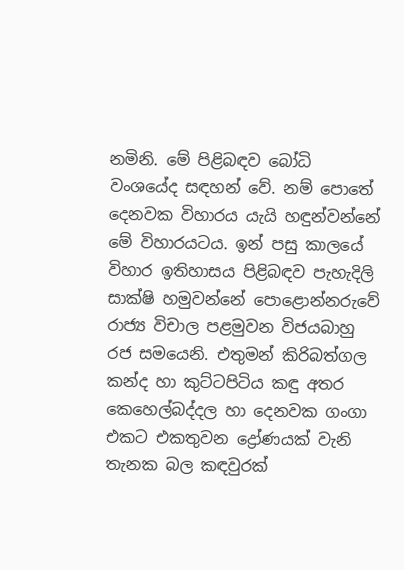නමිනි. මේ පිළිබඳව බෝධි වංශයේද සඳහන් වේ. නම් පොතේ දෙනවක විහාරය යැයි හඳුන්වන්නේ මේ විහාරයටය. ඉන් පසු කාලයේ විහාර ඉතිහාසය පිළිබඳව පැහැදිලි සාක්ෂි හමුවන්නේ පොළොන්නරුවේ රාජ්‍ය විචාල පළමුවන විජයබාහු රජ සමයෙනි. එතුමන් කිරිබත්ගල කන්ද හා කුට්ටපිටිය කඳු අතර කෙහෙල්බද්දල හා දෙනවක ගංගා එකට එකතුවන ද්‍රෝණයක් වැනි තැනක බල කඳවුරක්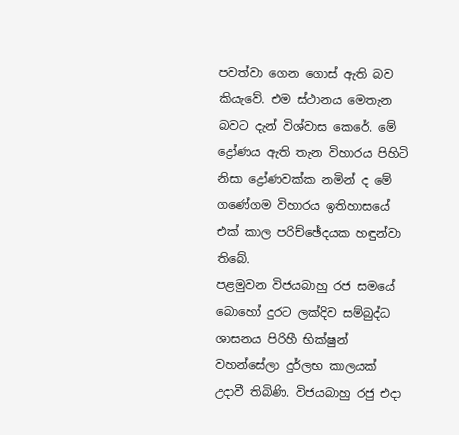පවත්වා ගෙන ගොස් ඇති බව කියැවේ. එම ස්ථානය මෙතැන බවට දැන් විශ්වාස කෙරේ. මේ ද්‍රෝණය ඇති තැන විහාරය පිහිටි නිසා ද්‍රෝණවක්ක නමින් ද මේ ගණේගම විහාරය ඉතිහාසයේ එක් කාල පරිච්ඡේදයක හඳුන්වා තිබේ.
පළමුවන විජයබාහු රජ සමයේ බොහෝ දුරට ලක්දිව සම්බුද්ධ ශාසනය පිරිහී භික්ෂුන් වහන්සේලා දුර්ලභ කාලයක් උදාවී තිබිණි. විජයබාහු රජු එදා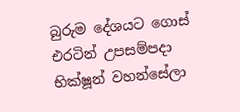බුරුම දේශයට ගොස් එරටින් උපසම්පදා භික්ෂූන් වහන්සේලා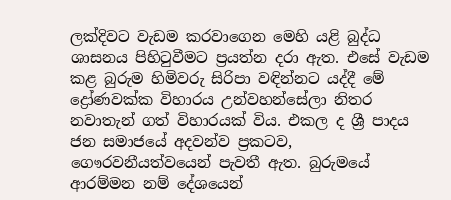ලක්දිවට වැඩම කරවාගෙන මෙහි යළි බුද්ධ ශාසනය පිහිටුවීමට ප්‍රයත්න දරා ඇත. එසේ වැඩම කළ බුරුම හිමිවරු සිරිපා වඳින්නට යද්දී මේ ද්‍රෝණවක්ක විහාරය උන්වහන්සේලා නිතර නවාතැන් ගත් විහාරයක් විය. එකල ද ශ්‍රී පාදය ජන සමාජයේ අදවන්ව ප්‍රකටව, ගෞරවනීයත්වයෙන් පැවතී ඇත. බුරුමයේ ආරම්මන නම් දේශයෙන්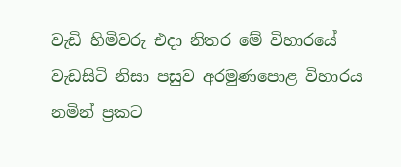වැඩි හිමිවරු එදා නිතර මේ විහාරයේ වැඩසිටි නිසා පසුව අරමුණපොළ විහාරය නමින් ප්‍රකට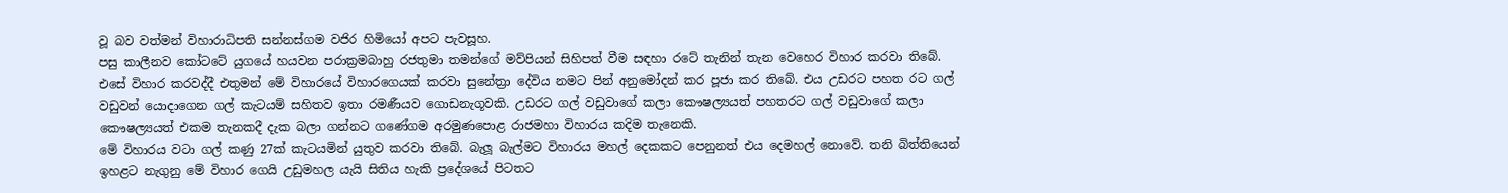වූ බව වත්මන් විහාරාධිපති සන්නස්ගම වජිර හිමියෝ අපට පැවසූහ.
පසු කාලීනව කෝටටේ යුගයේ හයවන පරාක්‍රමබාහු රජතුමා තමන්ගේ මව්පියන් සිහිපත් වීම සඳහා රටේ තැනින් තැන වෙහෙර විහාර කරවා තිබේ.
එසේ විහාර කරවද්දී එතුමන් මේ විහාරයේ විහාරගෙයක් කරවා සුනේත්‍රා දේවිය නමට පින් අනුමෝදන් කර පූජා කර තිබේ. එය උඩරට පහත රට ගල් වඩුවන් යොදාගෙන ගල් කැටයම් සහිතව ඉතා රමණීයව ගොඩනැගූවකි. උඩරට ගල් වඩුවාගේ කලා කෞෂල්‍යයත් පහතරට ගල් වඩුවාගේ කලා කෞෂල්‍යයත් එකම තැනකදී දැක බලා ගන්නට ගණේගම අරමුණපොළ රාජමහා විහාරය කදිම තැනෙකි.
මේ විහාරය වටා ගල් කණු 27ක් කැටයමින් යුතුව කරවා තිබේ. බැලූ බැල්මට විහාරය මහල් දෙකකට පෙනුනත් එය දෙමහල් නොවේ. තනි බිත්තියෙන් ඉහළට නැගුනු මේ විහාර ගෙයි උඩුමහල යැයි සිතිය හැකි ප්‍රදේශයේ පිටතට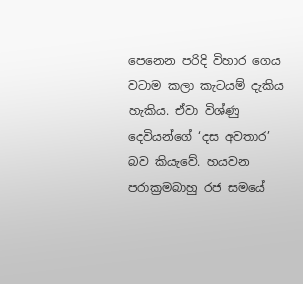පෙනෙන පරිදි විහාර ගෙය වටාම කලා කැටයම් දැකිය හැකිය. ඒවා විශ්ණු දෙවියන්ගේ ‘දස අවතාර’ බව කියැවේ. හයවන පරාක්‍රමබාහු රජ සමයේ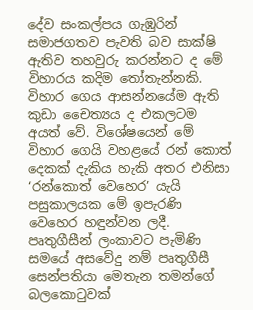දේව සංකල්පය ගැඹුරින් සමාජගතව පැවති බව සාක්ෂි ඇතිව තහවුරු කරන්නට ද මේ විහාරය කදිම තෝතැන්නකි.
විහාර ගෙය ආසන්නයේම ඇති කුඩා චෛත්‍යය ද එකලටම අයත් වේ. විශේෂයෙන් මේ විහාර ගෙයි වහළයේ රන් කොත් දෙකක් දැකිය හැකි අතර එනිසා ‘රන්කොත් වෙහෙර’ යැයි පසුකාලයක මේ ඉපැරණි වෙහෙර හඳුන්වන ලදී.
පෘතුගීසීන් ලංකාවට පැමිණි සමයේ අසවේදු නම් පෘතුගීසී සෙන්පතියා මෙතැන තමන්ගේ බලකොටුවක්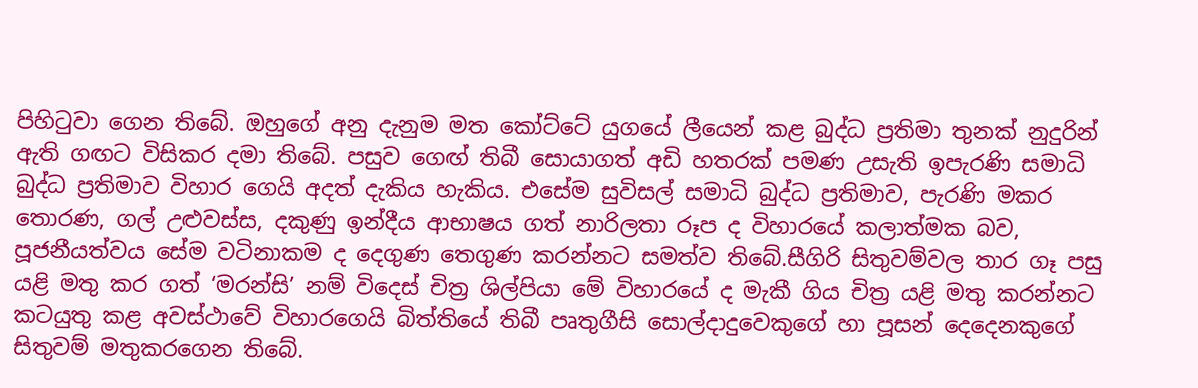පිහිටුවා ගෙන තිබේ. ඔහුගේ අනු දැනුම මත කෝට්ටේ යුගයේ ලීයෙන් කළ බුද්ධ ප්‍රතිමා තුනක් නුදුරින් ඇති ගඟට විසිකර දමා තිබේ. පසුව ගෙඟ් තිබී සොයාගත් අඩි හතරක් පමණ උසැති ඉපැරණි සමාධි බුද්ධ ප්‍රතිමාව විහාර ගෙයි අදත් දැකිය හැකිය. එසේම සුවිසල් සමාධි බුද්ධ ප්‍රතිමාව, පැරණි මකර තොරණ, ගල් උළුවස්ස, දකුණු ඉන්දීය ආභාෂය ගත් නාරිලතා රූප ද විහාරයේ කලාත්මක බව, පූජනීයත්වය සේම වටිනාකම ද දෙගුණ තෙගුණ කරන්නට සමත්ව තිබේ.සීගිරි සිතුවම්වල තාර ගෑ පසු යළි මතු කර ගත් ‘මරන්සි’ නම් විදෙස් චිත්‍ර ශිල්පියා මේ විහාරයේ ද මැකී ගිය චිත්‍ර යළි මතු කරන්නට කටයුතු කළ අවස්ථාවේ විහාරගෙයි බිත්තියේ තිබී පෘතුගීසි සොල්දාදුවෙකුගේ හා පූසන් දෙදෙනකුගේ සිතුවම් මතුකරගෙන තිබේ.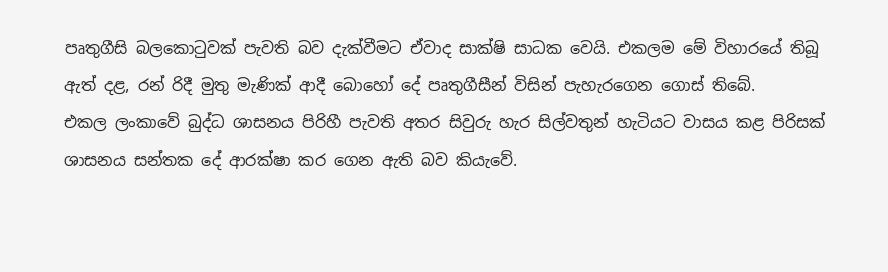පෘතුගීසි බලකොටුවක් පැවති බව දැක්වීමට ඒවාද සාක්ෂි සාධක වෙයි. එකලම මේ විහාරයේ තිබූ ඇත් දළ, රන් රිදී මුතු මැණික් ආදී බොහෝ දේ පෘතුගීසීන් විසින් පැහැරගෙන ගොස් තිබේ.
එකල ලංකාවේ බුද්ධ ශාසනය පිරිහී පැවති අතර සිවුරු හැර සිල්වතුන් හැටියට වාසය කළ පිරිසක් ශාසනය සන්තක දේ ආරක්ෂා කර ගෙන ඇති බව කියැවේ.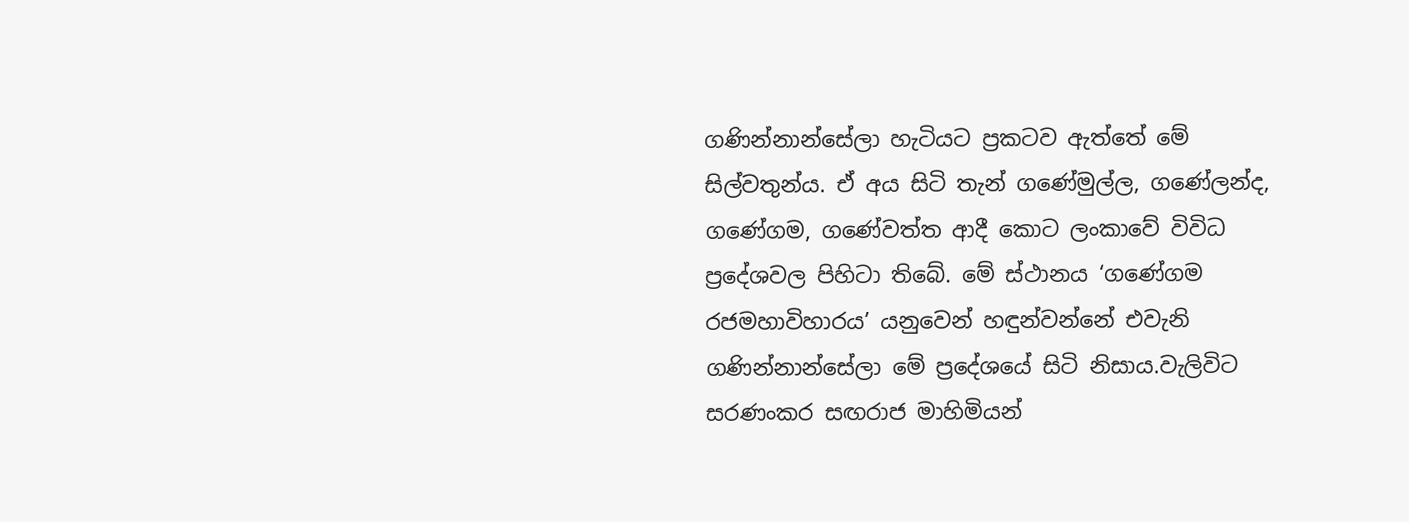ගණින්නාන්සේලා හැටියට ප්‍රකටව ඇත්තේ මේ සිල්වතුන්ය. ඒ අය සිටි තැන් ගණේමුල්ල, ගණේලන්ද, ගණේගම, ගණේවත්ත ආදී කොට ලංකාවේ විවිධ ප්‍රදේශවල පිහිටා තිබේ. මේ ස්ථානය ‘ගණේගම රජමහාවිහාරය’ යනුවෙන් හඳුන්වන්නේ එවැනි ගණින්නාන්සේලා මේ ප්‍රදේශයේ සිටි නිසාය.වැලිවිට සරණංකර සඟරාජ මාහිමියන්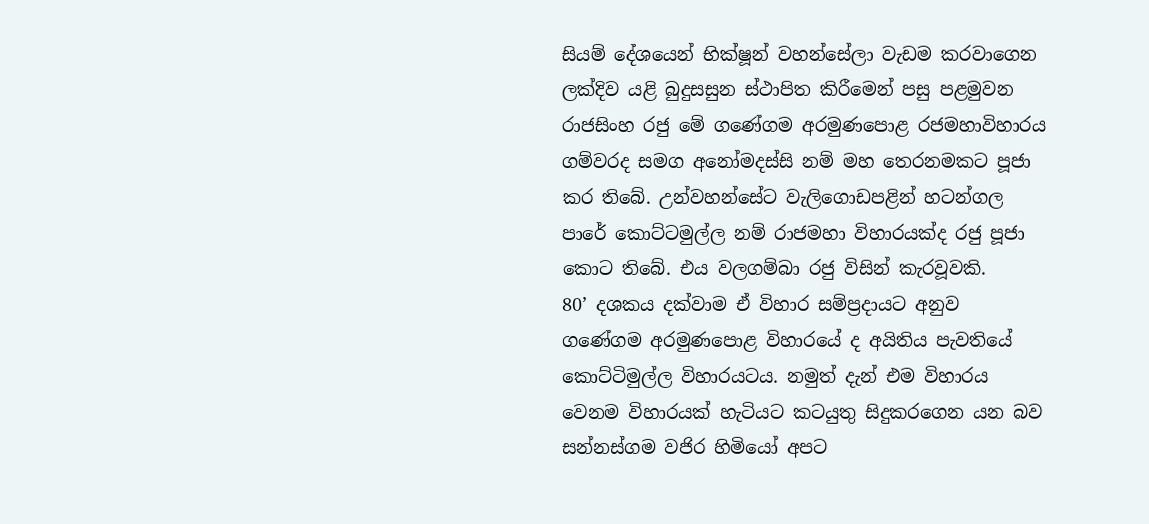සියම් දේශයෙන් භික්ෂූන් වහන්සේලා වැඩම කරවාගෙන ලක්දිව යළි බුදුසසුන ස්ථාපිත කිරීමෙන් පසු පළමුවන රාජසිංහ රජු මේ ගණේගම අරමුණපොළ රජමහාවිහාරය ගම්වරද සමග අනෝමදස්සි නම් මහ තෙරනමකට පූජා කර තිබේ. උන්වහන්සේට වැලිගොඩපළින් හටන්ගල පාරේ කොට්ටමුල්ල නම් රාජමහා විහාරයක්ද රජු පූජා කොට තිබේ. එය වලගම්බා රජු විසින් කැරවූවකි.
80’ දශකය දක්වාම ඒ විහාර සම්ප්‍රදායට අනුව ගණේගම අරමුණපොළ විහාරයේ ද අයිතිය පැවතියේ කොට්ටිමුල්ල විහාරයටය. නමුත් දැන් එම විහාරය වෙනම විහාරයක් හැටියට කටයුතු සිදුකරගෙන යන බව සන්නස්ගම වජිර හිමියෝ අපට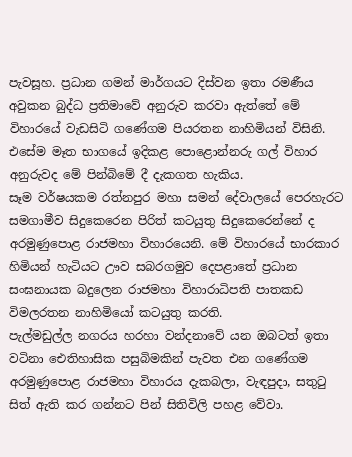පැවසූහ. ප්‍රධාන ගමන් මාර්ගයට දිස්වන ඉතා රමණීය අවුකන බුද්ධ ප්‍රතිමාවේ අනුරුව කරවා ඇත්තේ මේ විහාරයේ වැඩසිටි ගණේගම පියරතන නාහිමියන් විසිනි. එසේම මෑත භාගයේ ඉදිකළ පොළොන්නරු ගල් විහාර අනුරුවද මේ පින්බිමේ දී දැකගත හැකිය.
සෑම වර්ෂයකම රත්නපුර මහා සමන් දේවාලයේ පෙරහැරට සමගාමීව සිදුකෙරෙන පිරිත් කටයුතු සිදුකෙරෙන්නේ ද අරමුණුපොළ රාජමහා විහාරයෙනි. මේ විහාරයේ භාරකාර හිමියන් හැටියට ඌව සබරගමුව දෙපළාතේ ප්‍රධාන සංඝනායක බදුලෙන රාජමහා විහාරාධිපති පාතකඩ විමලරතන නාහිමියෝ කටයුතු කරති.
පැල්මඩුල්ල නගරය හරහා වන්දනාවේ යන ඔබටත් ඉතා වටිනා ඓතිහාසික පසුබිමකින් පැවත එන ගණේගම අරමුණුපොළ රාජමහා විහාරය දැකබලා, වැඳපුදා, සතුටු සිත් ඇති කර ගන්නට පින් සිතිවිලි පහළ වේවා.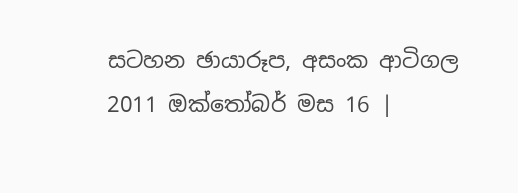සටහන ඡායාරූප, අසංක ආටිගල
2011 ඔක්තෝබර් මස 16 |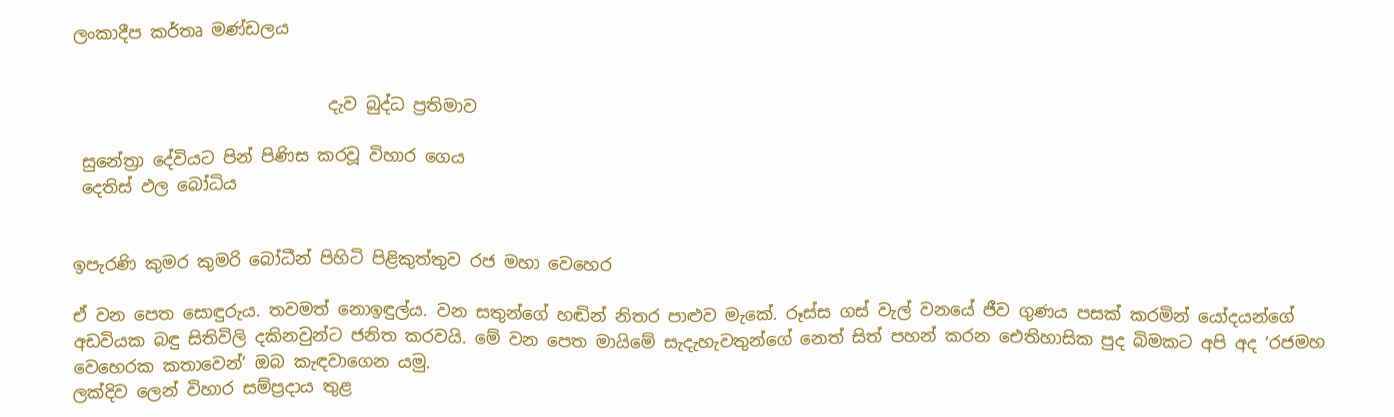ලංකාදීප කර්තෘ මණ්ඩලය


                              දැව බුද්ධ ප්‍රතිමාව

 සුනේත්‍රා දේවියට පින් පිණිස කරවූ විහාර ගෙය
 දෙතිස් ඵල බෝධිය


ඉපැරණි කුමර කුමරි බෝධීන් පිහිටි පිළිකුත්තුව රජ මහා වෙහෙර

ඒ වන පෙත සොඳුරුය. තවමත් නොඉඳුල්ය. වන සතුන්ගේ හඬින් නිතර පාළුව මැකේ. රූස්ස ගස් වැල් වනයේ ජීව ගුණය පසක් කරමින් යෝදයන්ගේ අඩවියක බඳු සිතිවිලි දකිනවුන්ට ජනිත කරවයි. මේ වන පෙත මායිමේ සැදැහැවතුන්ගේ නෙත් සිත් පහන් කරන ඓතිහාසික පුද බිමකට අපි අද ‘රජමහ වෙහෙරක කතාවෙන්’ ඔබ කැඳවාගෙන යමු.
ලක්දිව ලෙන් විහාර සම්ප්‍රදාය තුළ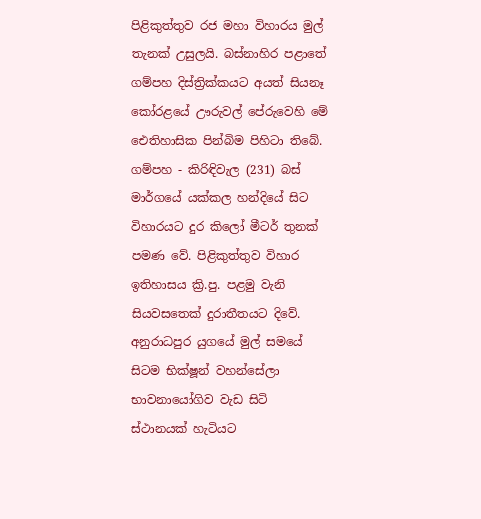පිළිකුත්තුව රජ මහා විහාරය මුල් තැනක් උසුලයි. බස්නාහිර පළාතේ ගම්පහ දිස්ත්‍රික්කයට අයත් සියනෑ කෝරළයේ ඌරුවල් පේරුවෙහි මේ ඓතිහාසික පින්බිම පිහිටා තිබේ. ගම්පහ - කිරිඳිවැල (231) බස් මාර්ගයේ යක්කල හන්දියේ සිට විහාරයට දුර කිලෝ මීටර් තුනක් පමණ වේ. පිළිකුත්තුව විහාර ඉතිහාසය ක්‍රි.පු. පළමු වැනි සියවසතෙක් දුරාතීතයට දිවේ. අනුරාධපුර යුගයේ මුල් සමයේ සිටම භික්ෂූන් වහන්සේලා භාවනායෝගිව වැඩ සිටි ස්ථානයක් හැටියට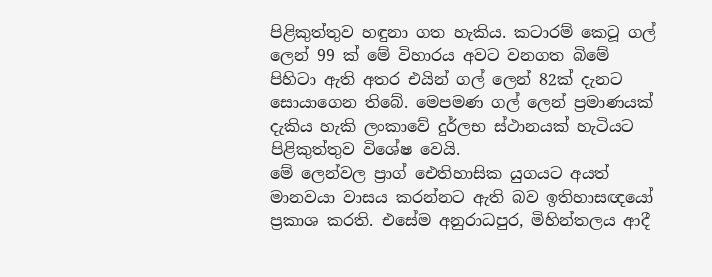පිළිකුත්තුව හඳුනා ගත හැකිය. කටාරම් කෙටූ ගල් ලෙන් 99 ක් මේ විහාරය අවට වනගත බිමේ පිහිටා ඇති අතර එයින් ගල් ලෙන් 82ක් දැනට සොයාගෙන තිබේ. මෙපමණ ගල් ලෙන් ප්‍රමාණයක් දැකිය හැකි ලංකාවේ දුර්ලභ ස්ථානයක් හැටියට පිළිකුත්තුව විශේෂ වෙයි.
මේ ලෙන්වල ප්‍රාග් ඓතිහාසික යුගයට අයත් මානවයා වාසය කරන්නට ඇති බව ඉතිහාසඥයෝ ප්‍රකාශ කරති. එසේම අනුරාධපුර, මිහින්තලය ආදී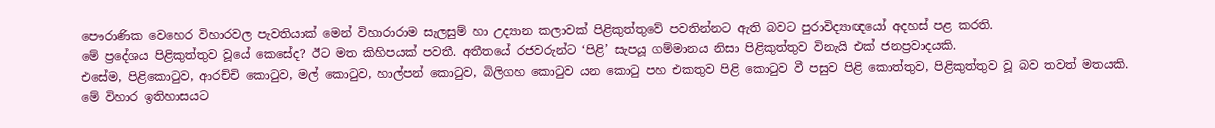පෞරාණික වෙහෙර විහාරවල පැවතියාක් මෙන් විහාරාරාම සැලසුම් හා උද්‍යාන කලාවක් පිළිකුත්තුවේ පවතින්නට ඇති බවට පුරාවිද්‍යාඥයෝ අදහස් පළ කරති.
මේ ප්‍රදේශය පිළිකුත්තුව වූයේ කෙසේද? ඊට මත කිහිපයක් පවතී. අතීතයේ රජවරුන්ට ‘පිළි’ සැපයූ ගම්මානය නිසා පිළිකුත්තුව විනැයි එක් ජනප්‍රවාදයකි.
එසේම, පිළිකොටුව, ආරච්චි කොටුව, මල් කොටුව, හාල්පන් කොටුව, බිලිගහ කොටුව යන කොටු පහ එකතුව පිළි කොටුව වී පසුව පිළි කොත්තුව, පිළිකුත්තුව වූ බව තවත් මතයකි.
මේ විහාර ඉතිහාසයට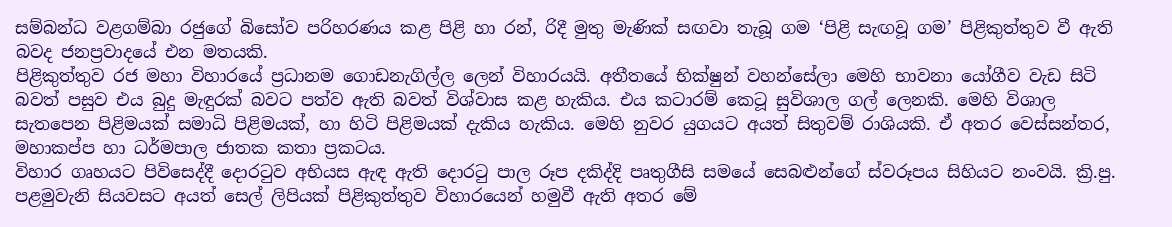සම්බන්ධ වළගම්බා රජුගේ බිසෝව පරිහරණය කළ පිළි හා රන්, රිදී මුතු මැණික් සඟවා තැබූ ගම ‘පිළි සැඟවූ ගම’ පිළිකුත්තුව වී ඇති බවද ජනප්‍රවාදයේ එන මතයකි.
පිළිකුත්තුව රජ මහා විහාරයේ ප්‍රධානම ගොඩනැගිල්ල ලෙන් විහාරයයි. අතීතයේ භික්ෂුන් වහන්සේලා මෙහි භාවනා යෝගීව වැඩ සිටි බවත් පසුව එය බුදු මැඳුරක් බවට පත්ව ඇති බවත් විශ්වාස කළ හැකිය. එය කටාරම් කෙටූ සුවිශාල ගල් ලෙනකි. මෙහි විශාල සැතපෙන පිළිමයක් සමාධි පිළිමයක්, හා හිටි පිළිමයක් දැකිය හැකිය. මෙහි නුවර යුගයට අයත් සිතුවම් රාශියකි. ඒ අතර වෙස්සන්තර, මහාකප්ප හා ධර්මපාල ජාතක කතා ප්‍රකටය.
විහාර ගෘහයට පිවිසෙද්දී දොරටුව අභියස ඇඳ ඇති දොරටු පාල රූප දකිද්දි පෘතුගීසි සමයේ සෙබළුන්ගේ ස්වරූපය සිහියට නංවයි. ක්‍රි.පු. පළමුවැනි සියවසට අයත් සෙල් ලිපියක් පිළිකුත්තුව විහාරයෙන් හමුවී ඇති අතර මේ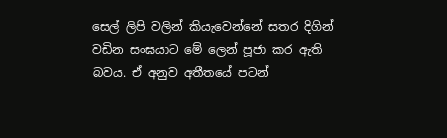සෙල් ලිපි වලින් කියැවෙන්නේ සතර දිගින් වඩින සංඝයාට මේ ලෙන් පූජා කර ඇති බවය. ඒ අනුව අතීතයේ පටන්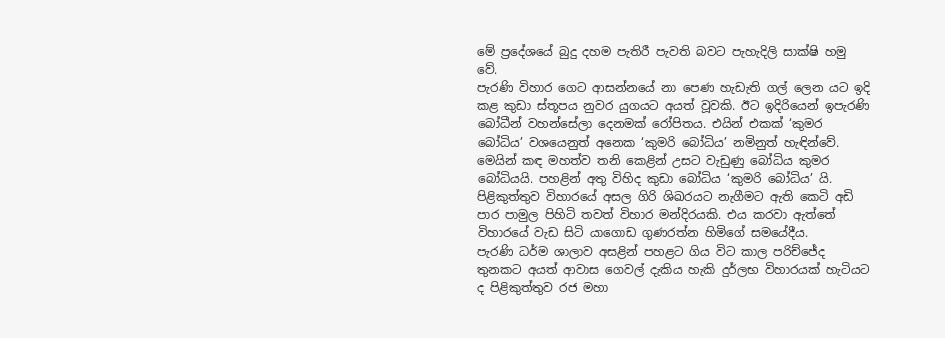මේ ප්‍රදේශයේ බුදු දහම පැතිරී පැවති බවට පැහැදිලි සාක්ෂි හමු වේ.
පැරණි විහාර ගෙට ආසන්නයේ නා පෙණ හැඩැති ගල් ලෙන යට ඉදි කළ කුඩා ස්තූපය නුවර යුගයට අයත් වූවකි. ඊට ඉදිරියෙන් ඉපැරණි බෝධීන් වහන්සේලා දෙනමක් රෝපිතය. එයින් එකක් ‘කුමර බෝධිය’ වශයෙනුත් අනෙක ‘කුමරි බෝධිය’ නමිනුත් හැඳින්වේ. මෙයින් කඳ මහත්ව තනි කෙළින් උසට වැඩුණු බෝධිය කුමර බෝධියයි. පහළින් අතු විහිද කුඩා බෝධිය ‘කුමරි බෝධිය’ යි.
පිළිකුත්තුව විහාරයේ අසල ගිරි ශිඛරයට නැගීමට ඇති කෙටි අඩි පාර පාමුල පිහිටි තවත් විහාර මන්දිරයකි. එය කරවා ඇත්තේ විහාරයේ වැඩ සිටි යාගොඩ ගුණරත්න හිමිගේ සමයේදීය.
පැරණි ධර්ම ශාලාව අසළින් පහළට ගිය විට කාල පරිච්ජේද තුනකට අයත් ආවාස ගෙවල් දැකිය හැකි දුර්ලභ විහාරයක් හැටියට ද පිළිකුත්තුව රජ මහා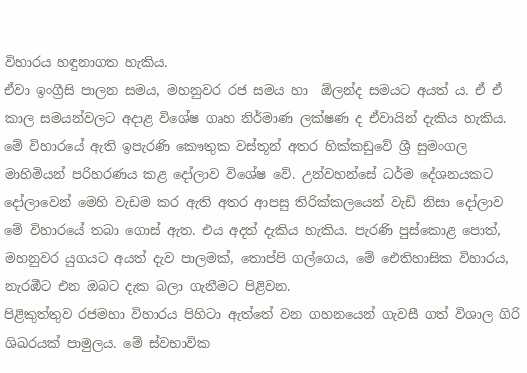විහාරය හඳුනාගත හැකිය.
ඒවා ඉංග්‍රීසි පාලන සමය, මහනුවර රජ සමය හා  ඕලන්ද සමයට අයත් ය. ඒ ඒ කාල සමයන්වලට අදාළ විශේෂ ගෘහ නිර්මාණ ලක්ෂණ ද ඒවායින් දැකිය හැකිය.
මේ විහාරයේ ඇති ඉපැරණි කෞතුක වස්තූන් අතර හික්කඩුවේ ශ්‍රී සුමංගල මාහිමියන් පරිහරණය කළ දෝලාව විශේෂ වේ. උන්වහන්සේ ධර්ම දේශනයකට දෝලාවෙන් මෙහි වැඩම කර ඇති අතර ආපසු තිරික්කලයෙන් වැඩි නිසා දෝලාව මේ විහාරයේ තබා ගොස් ඇත. එය අදත් දැකිය හැකිය. පැරණි පුස්කොළ පොත්, මහනුවර යුගයට අයත් දැව පාලමක්, තොප්පි ගල්ගෙය, මේ ඓතිහාසික විහාරය, නැරඹීට එන ඔබට දැක බලා ගැනීමට පිළිවන.
පිළිකුත්තුව රජමහා විහාරය පිහිටා ඇත්තේ වන ගහනයෙන් ගැවසී ගත් විශාල ගිරි ශිඛරයක් පාමුලය. මේ ස්වභාවික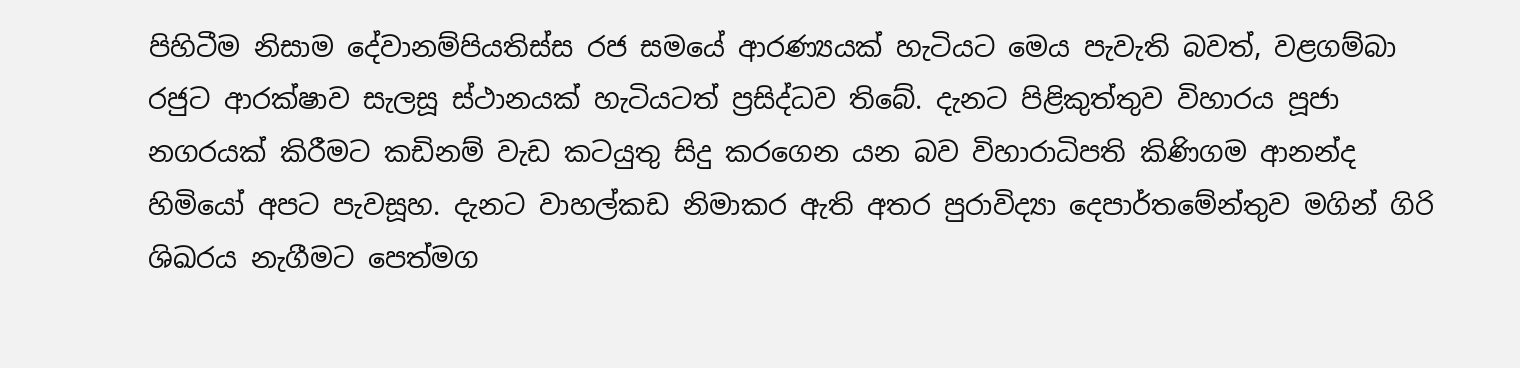පිහිටීම නිසාම දේවානම්පියතිස්ස රජ සමයේ ආරණ්‍යයක් හැටියට මෙය පැවැති බවත්, වළගම්බා රජුට ආරක්ෂාව සැලසූ ස්ථානයක් හැටියටත් ප්‍රසිද්ධව තිබේ. දැනට පිළිකුත්තුව විහාරය පූජා නගරයක් කිරීමට කඩිනම් වැඩ කටයුතු සිදු කරගෙන යන බව විහාරාධිපති කිණිගම ආනන්ද හිමියෝ අපට පැවසූහ. දැනට වාහල්කඩ නිමාකර ඇති අතර පුරාවිද්‍යා දෙපාර්තමේන්තුව මගින් ගිරි ශිඛරය නැගීමට පෙත්මග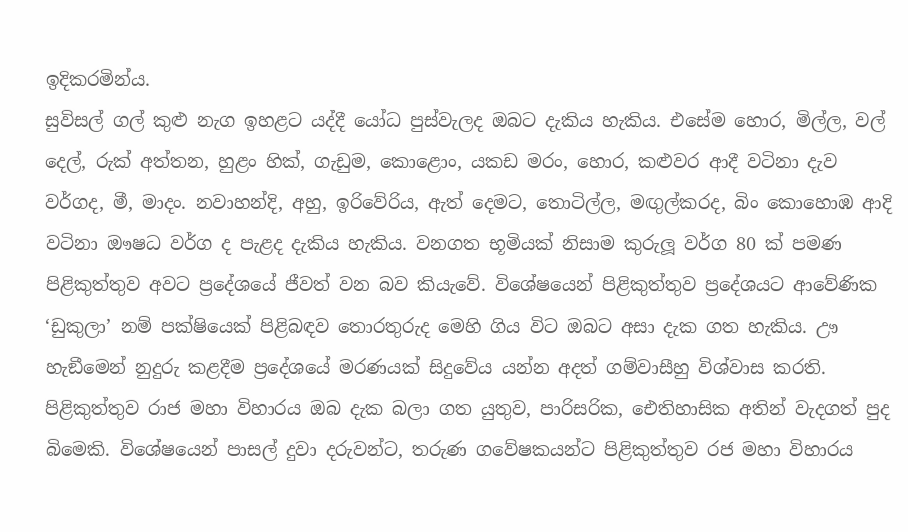ඉදිකරමින්ය.
සුවිසල් ගල් කුළු නැග ඉහළට යද්දී යෝධ පුස්වැලද ඔබට දැකිය හැකිය. එසේම හොර, මිල්ල, වල් දෙල්, රුක් අත්තන, හුළං හික්, ගැඩුම, කොළොං, යකඩ මරං, හොර, කළුවර ආදී වටිනා දැව වර්ගද, මී, මාදං. නවාහන්දි, අහු, ඉරිවේරිය, ඇත් දෙමට, තොටිල්ල, මඟුල්කරද, බිං කොහොඹ ආදි වටිනා ඖෂධ වර්ග ද පැළද දැකිය හැකිය. වනගත භූමියක් නිසාම කුරුලූ වර්ග 80 ක් පමණ පිළිකුත්තුව අවට ප්‍රදේශයේ ජීවත් වන බව කියැවේ. විශේෂයෙන් පිළිකුත්තුව ප්‍රදේශයට ආවේණික ‘ඩුකුලා’ නම් පක්ෂියෙක් පිළිබඳව තොරතුරුද මෙහි ගිය විට ඔබට අසා දැක ගත හැකිය. ඌ හැඞීමෙන් නුදුරු කළදීම ප්‍රදේශයේ මරණයක් සිදුවේය යන්න අදත් ගම්වාසීහු විශ්වාස කරති.
පිළිකුත්තුව රාජ මහා විහාරය ඔබ දැක බලා ගත යුතුව, පාරිසරික, ඓතිහාසික අතින් වැදගත් පුද බිමෙකි. විශේෂයෙන් පාසල් දුවා දරුවන්ට, තරුණ ගවේෂකයන්ට පිළිකුත්තුව රජ මහා විහාරය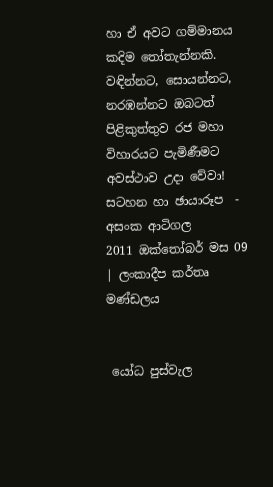හා ඒ අවට ගම්මානය කදිම තෝතැන්නකි. වඳින්නට, සොයන්නට, නරඹන්නට ඔබටත් පිළිකුත්තුව රජ මහා විහාරයට පැමිණීමට අවස්ථාව උදා වේවා!
සටහන හා ඡායාරූප  - අසංක ආටිගල
2011 ඔක්තෝබර් මස 09 | ලංකාදීප කර්තෘ මණ්ඩලය


 යෝධ පුස්වැල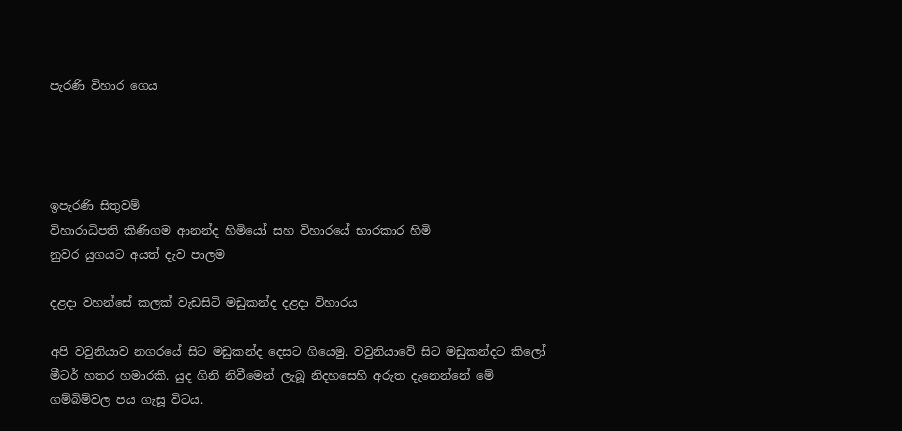පැරණි විහාර ගෙය




ඉපැරණි සිතුවම්
විහාරාධිපති කිණිගම ආනන්ද හිමියෝ සහ විහාරයේ භාරකාර හිමි
නුවර යුගයට අයත් දැව පාලම

දළදා වහන්සේ කලක් වැඩසිටි මඩුකන්ද දළදා විහාරය

අපි වවුනියාව නගරයේ සිට මඩුකන්ද දෙසට ගියෙමු. වවුනියාවේ සිට මඩුකන්දට කිලෝ මීටර් හතර හමාරකි. යුද ගිනි නිවීමෙන් ලැබූ නිදහසෙහි අරුත දැනෙන්නේ මේ ගම්බිම්වල පය ගැසූ විටය.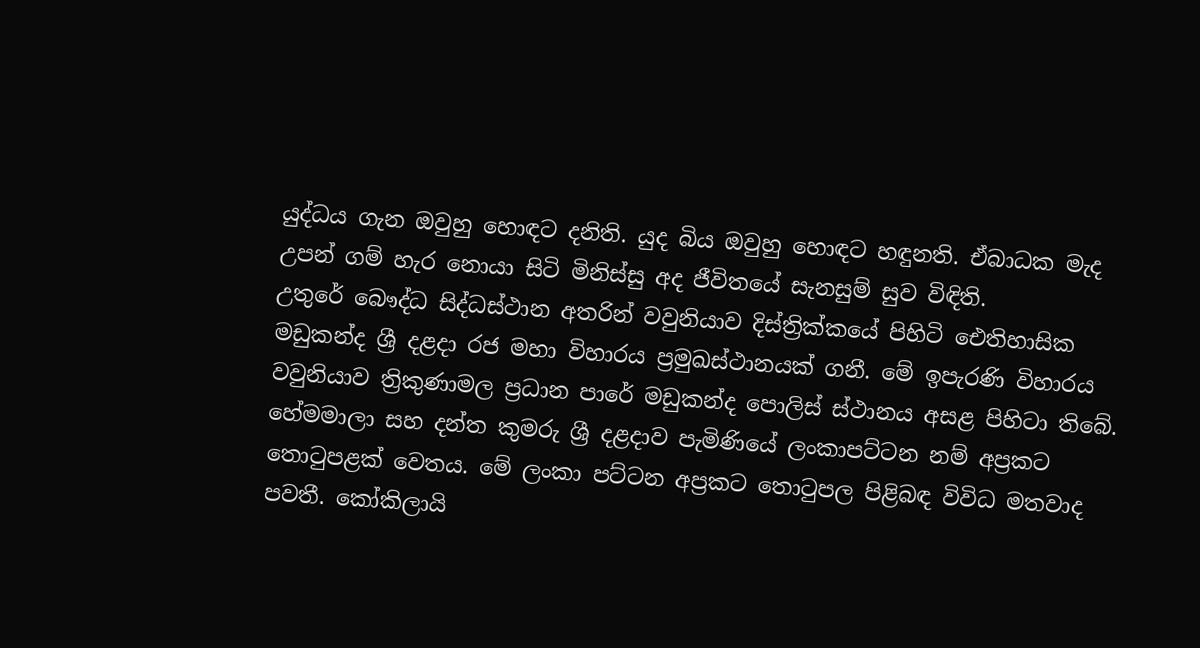යුද්ධය ගැන ඔවුහු හොඳට දනිති. යුද බිය ඔවුහු හොඳට හඳුනති. ඒබාධක මැද උපන් ගම් හැර නොයා සිටි මිනිස්සු අද ජීවිතයේ සැනසුම් සුව විඳිති.
උතුරේ බෞද්ධ සිද්ධස්ථාන අතරින් වවුනියාව දිස්ත්‍රික්කයේ පිහිටි ඓතිහාසික මඩුකන්ද ශ්‍රී දළදා රජ මහා විහාරය ප්‍රමුඛස්ථානයක් ගනී. මේ ඉපැරණි විහාරය වවුනියාව ත්‍රිකුණාමල ප්‍රධාන පාරේ මඩුකන්ද පොලිස් ස්ථානය අසළ පිහිටා තිබේ.
හේමමාලා සහ දන්ත කුමරු ශ්‍රී දළදාව පැමිණියේ ලංකාපට්ටන නම් අප්‍රකට තොටුපළක් වෙතය. මේ ලංකා පට්ටන අප්‍රකට තොටුපල පිළිබඳ විවිධ මතවාද පවතී. කෝකිලායි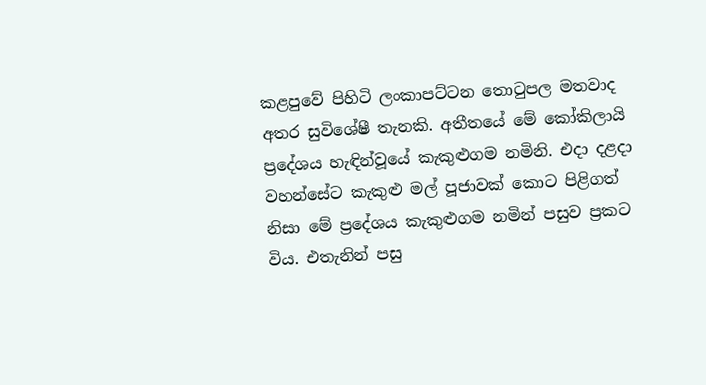කළපුවේ පිහිටි ලංකාපට්ටන තොටුපල මතවාද අතර සුවිශේෂී තැනකි. අතීතයේ මේ කෝකිලායි ප්‍රදේශය හැඳින්වූයේ කැකුළුගම නමිනි. එදා දළදා වහන්සේට කැකුළු මල් පූජාවක් කොට පිළිගත් නිසා මේ ප්‍රදේශය කැකුළුගම නමින් පසුව ප්‍රකට විය. එතැනින් පසු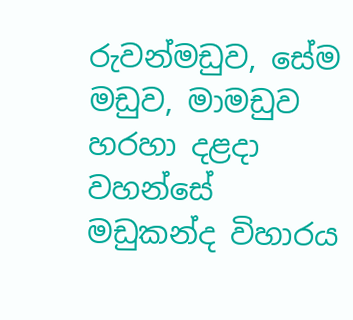රුවන්මඩුව, සේම මඩුව, මාමඩුව හරහා දළදා වහන්සේ මඩුකන්ද විහාරය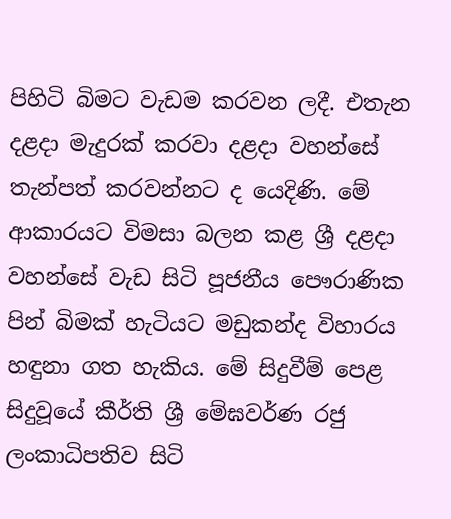පිහිටි බිමට වැඩම කරවන ලදී. එතැන දළදා මැදුරක් කරවා දළදා වහන්සේ තැන්පත් කරවන්නට ද යෙදිණි. මේ ආකාරයට විමසා බලන කළ ශ්‍රී දළදා වහන්සේ වැඩ සිටි පූජනීය පෞරාණික පින් බිමක් හැටියට මඩුකන්ද විහාරය හඳුනා ගත හැකිය. මේ සිදුවීම් පෙළ සිදුවූයේ කීර්ති ශ්‍රී මේඝවර්ණ රජු ලංකාධිපතිව සිටි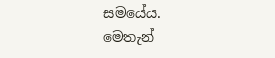සමයේය.
මෙතැන්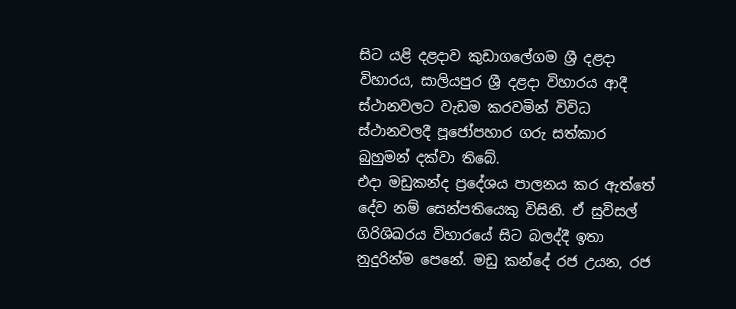සිට යළි දළදාව කුඩාගලේගම ශ්‍රී දළදා විහාරය, සාලියපුර ශ්‍රී දළදා විහාරය ආදී ස්ථානවලට වැඩම කරවමින් විවිධ ස්ථානවලදී පූජෝපහාර ගරු සත්කාර බුහුමන් දක්වා තිබේ.
එදා මඩුකන්ද ප්‍රදේශය පාලනය කර ඇත්තේ දේව නම් සෙන්පතියෙකු විසිනි. ඒ සුවිසල් ගිරිශිඛරය විහාරයේ සිට බලද්දී ඉතා නුදුරින්ම පෙනේ. මඩු කන්දේ රජ උයන, රජ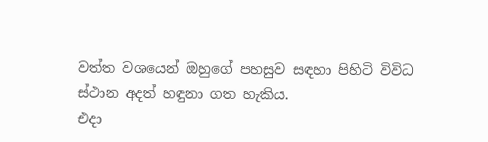වත්ත වශයෙන් ඔහුගේ පහසුව සඳහා පිහිටි විවිධ ස්ථාන අදත් හඳුනා ගත හැකිය.
එදා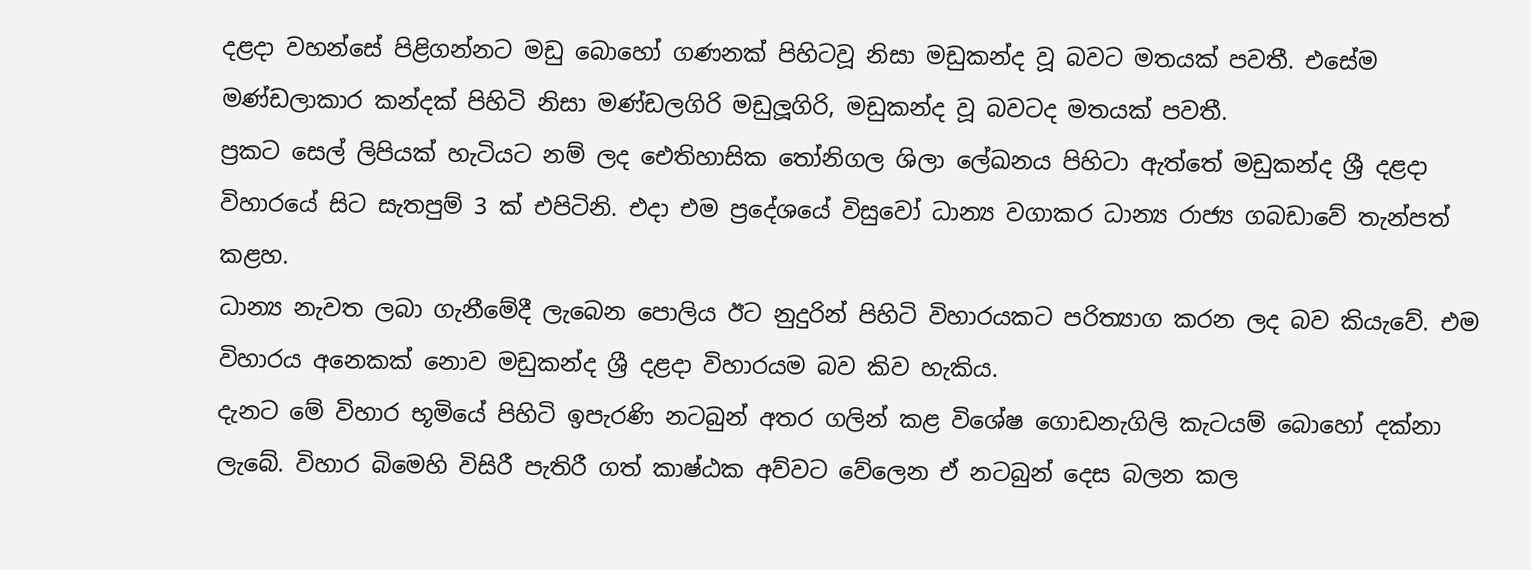දළදා වහන්සේ පිළිගන්නට මඩු බොහෝ ගණනක් පිහිටවූ නිසා මඩුකන්ද වූ බවට මතයක් පවතී. එසේම මණ්ඩලාකාර කන්දක් පිහිටි නිසා මණ්ඩලගිරි මඩුලූගිරි, මඩුකන්ද වූ බවටද මතයක් පවතී.
ප්‍රකට සෙල් ලිපියක් හැටියට නම් ලද ඓතිහාසික තෝනිගල ශිලා ලේඛනය පිහිටා ඇත්තේ මඩුකන්ද ශ්‍රී දළදා විහාරයේ සිට සැතපුම් 3 ක් එපිටිනි. එදා එම ප්‍රදේශයේ විසුවෝ ධාන්‍ය වගාකර ධාන්‍ය රාජ්‍ය ගබඩාවේ තැන්පත් කළහ.
ධාන්‍ය නැවත ලබා ගැනීමේදී ලැබෙන පොලිය ඊට නුදුරින් පිහිටි විහාරයකට පරිත්‍යාග කරන ලද බව කියැවේ. එම විහාරය අනෙකක් නොව මඩුකන්ද ශ්‍රී දළදා විහාරයම බව කිව හැකිය.
දැනට මේ විහාර භූමියේ පිහිටි ඉපැරණි නටබුන් අතර ගලින් කළ විශේෂ ගොඩනැගිලි කැටයම් බොහෝ දක්නා ලැබේ. විහාර බිමෙහි විසිරී පැතිරී ගත් කාෂ්ඨක අව්වට වේලෙන ඒ නටබුන් දෙස බලන කල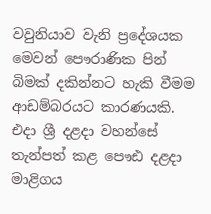වවුනියාව වැනි ප්‍රදේශයක මෙවන් පෞරාණික පින් බිමක් දකින්නට හැකි වීමම ආඩම්බරයට කාරණයකි.
එදා ශ්‍රී දළදා වහන්සේ තැන්පත් කළ පෞඪ දළදා මාළිගය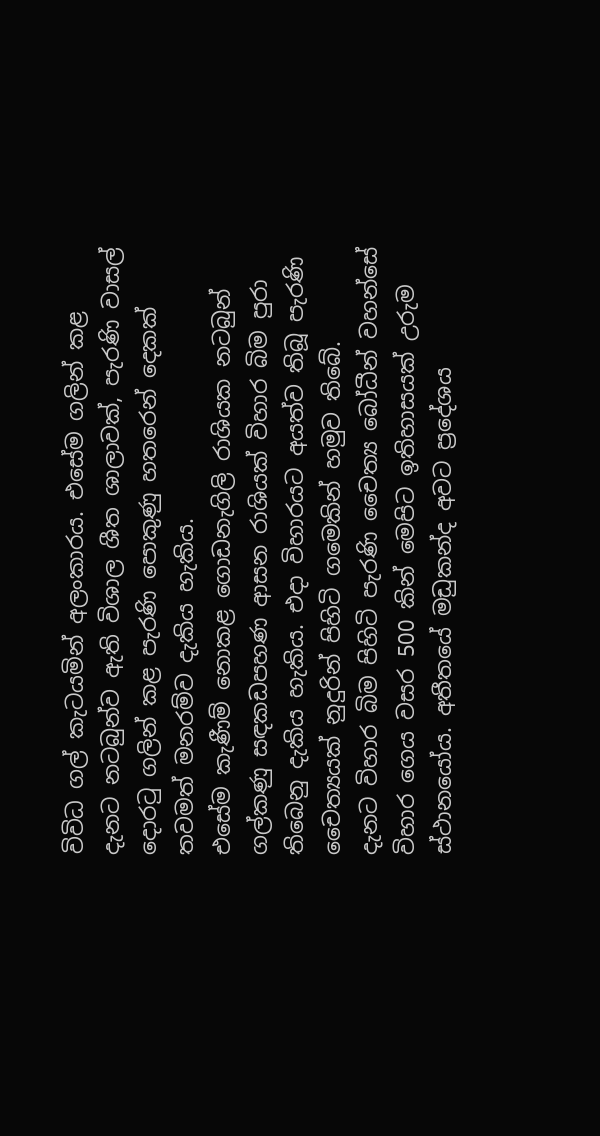විවිධ ගල් කැටයමින් අලංකාරය. එසේම ගලින් කළ දැනට නටබුන්ව ඇති විශාල ශීත ශාලාවක්, පැරණි වාසල් දොරටු ගලින් කළ පැරණි පොකුණු හතරෙන් දෙකක් තවමත් මනරම්ව දැකිය හැකිය.
එසේම කැණීම් නොකළ ගොඩනැගිලි රාශියක නටබුන් ගල්කණු සඳකඩපහණ ආසන රාශියක් විහාර බිම පුරා තිබෙනු දැකිය හැකිය. එදා විහාරයට අයත්ව තිබූ පැරණි චෛත්‍යයක් නුදුරින් පිහිටි ගමෙකින් හමුව තිබේ.
දැනට විහාර බිම පිහිටි පැරණි චෛත්‍ය බෝධීන් වහන්සේ විහාර ගෙය වසර 500 කින් මෙපිට ඉතිහාසයක් උරුම ස්ථානයෝය. අතීතයේ මඩුකන්ද අවට ප්‍රදේශය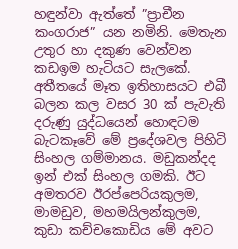හඳුන්වා ඇත්තේ ”ප්‍රාචීන කංගරාජ” යන නමිනි. මෙතැන උතුර හා දකුණ වෙන්වන කඩඉම හැටියට සැලකේ.
අතීතයේ මෑත ඉතිහාසයට එබී බලන කල වසර 30 ක් පැවැති දරුණු යුද්ධයෙන් හොඳටම බැටකෑවේ මේ ප්‍රදේශවල පිහිටි සිංහල ගම්මානය. මඩුකන්දද ඉන් එක් සිංහල ගමකි. ඊට අමතරව ඊරප්පෙරියකුලම, මාමඩුව, මහමයිලන්කුලම, කුඩා කච්චකොඩිය මේ අවට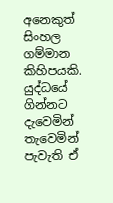අනෙකුත් සිංහල ගම්මාන කිහිපයකි. යුද්ධයේ ගින්නට දැවෙමින් තැවෙමින් පැවැති ඒ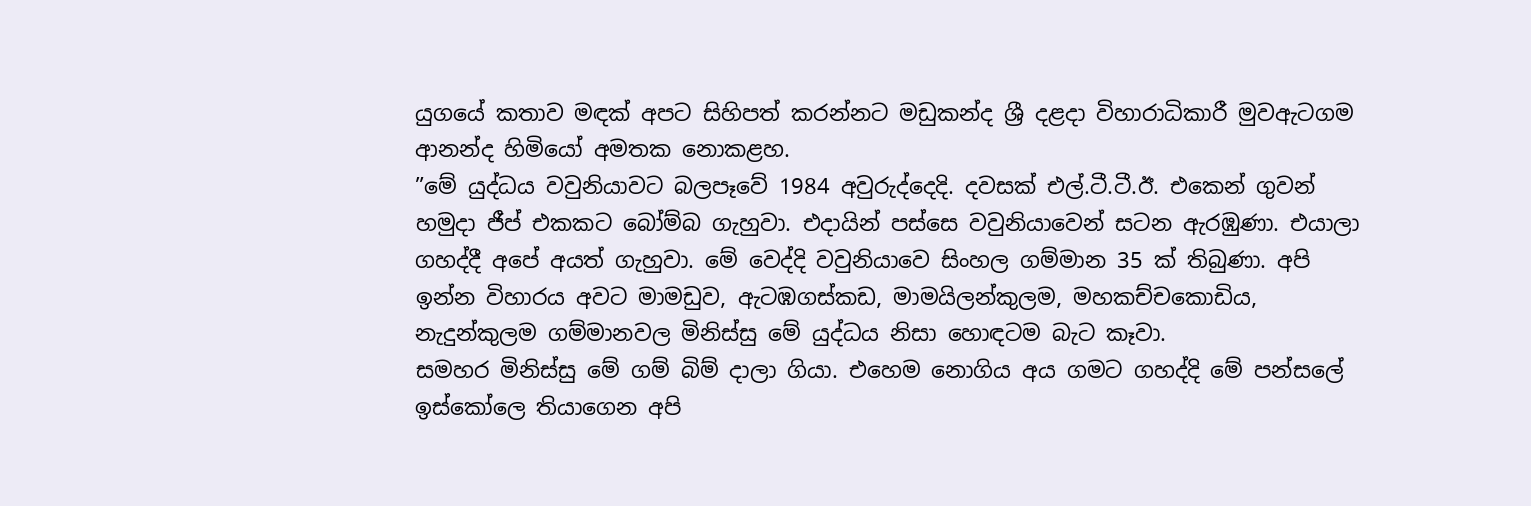යුගයේ කතාව මඳක් අපට සිහිපත් කරන්නට මඩුකන්ද ශ්‍රී දළදා විහාරාධිකාරී මුවඇටගම ආනන්ද හිමියෝ අමතක නොකළහ.
”මේ යුද්ධය වවුනියාවට බලපෑවේ 1984 අවුරුද්දෙදි. දවසක් එල්.ටී.ටී.ඊ. එකෙන් ගුවන් හමුදා ජීප් එකකට බෝම්බ ගැහුවා. එදායින් පස්සෙ වවුනියාවෙන් සටන ඇරඹුණා. එයාලා ගහද්දී අපේ අයත් ගැහුවා. මේ වෙද්දි වවුනියාවෙ සිංහල ගම්මාන 35 ක් තිබුණා. අපි ඉන්න විහාරය අවට මාමඩුව, ඇටඹගස්කඩ, මාමයිලන්කුලම, මහකච්චකොඩිය, නැදුන්කුලම ගම්මානවල මිනිස්සු මේ යුද්ධය නිසා හොඳටම බැට කෑවා.
සමහර මිනිස්සු මේ ගම් බිම් දාලා ගියා. එහෙම නොගිය අය ගමට ගහද්දි මේ පන්සලේ ඉස්කෝලෙ තියාගෙන අපි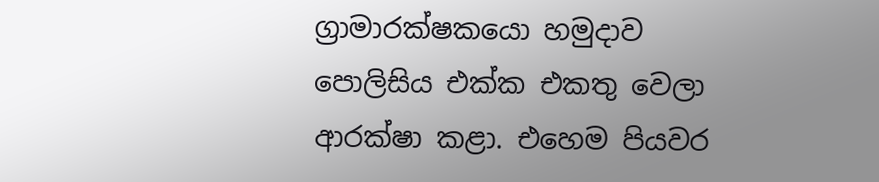ග්‍රාමාරක්ෂකයො හමුදාව පොලිසිය එක්ක එකතු වෙලා ආරක්ෂා කළා. එහෙම පියවර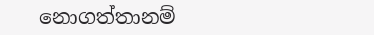නොගත්තානම්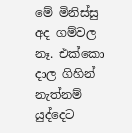මේ මිනිස්සු අද ගම්වල නෑ. එක්කො දාල ගිහින් නැත්නම් යුද්දෙට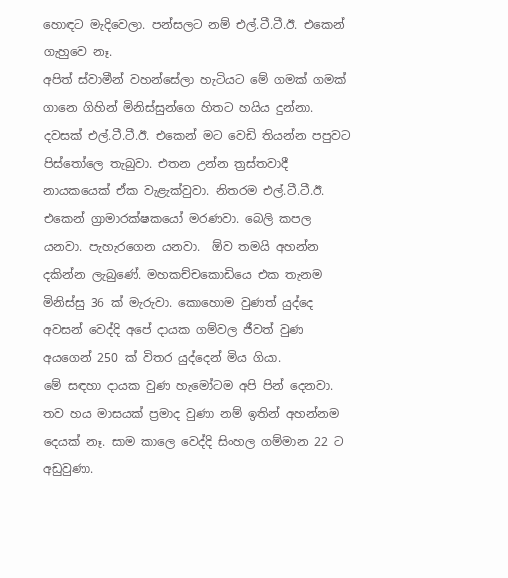හොඳට මැදිවෙලා. පන්සලට නම් එල්.ටී.ටී.ඊ. එකෙන් ගැහුවෙ නෑ.
අපිත් ස්වාමීන් වහන්සේලා හැටියට මේ ගමක් ගමක් ගානෙ ගිහින් මිනිස්සුන්ගෙ හිතට හයිය දුන්නා. දවසක් එල්.ටී.ටී.ඊ. එකෙන් මට වෙඩි තියන්න පපුවට පිස්තෝලෙ තැබුවා. එතන උන්න ත්‍රස්තවාදී නායකයෙක් ඒක වැළැක්වුවා. නිතරම එල්.ටී.ටී.ඊ. එකෙන් ග්‍රාමාරක්ෂකයෝ මරණවා. බෙලි කපල යනවා. පැහැරගෙන යනවා.  ඕව තමයි අහන්න දකින්න ලැබුණේ. මහකච්චකොඩියෙ එක තැනම මිනිස්සු 36 ක් මැරුවා. කොහොම වුණත් යුද්දෙ අවසන් වෙද්දි අපේ දායක ගම්වල ජීවත් වුණ අයගෙන් 250 ක් විතර යුද්දෙන් මිය ගියා.
මේ සඳහා දායක වුණ හැමෝටම අපි පින් දෙනවා. තව හය මාසයක් ප්‍රමාද වුණා නම් ඉතින් අහන්නම දෙයක් නෑ. සාම කාලෙ වෙද්දි සිංහල ගම්මාන 22 ට අඩුවුණා.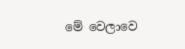මේ වෙලාවෙ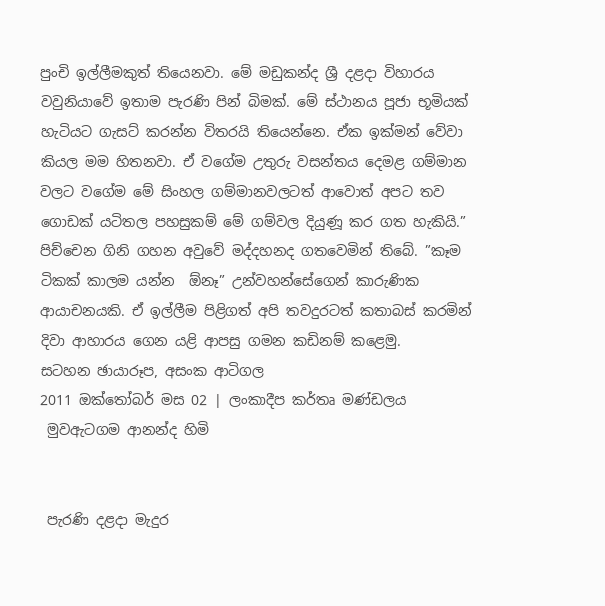පුංචි ඉල්ලීමකුත් තියෙනවා. මේ මඩුකන්ද ශ්‍රී දළදා විහාරය වවුනියාවේ ඉතාම පැරණි පින් බිමක්. මේ ස්ථානය පූජා භූමියක් හැටියට ගැසට් කරන්න විතරයි තියෙන්නෙ. ඒක ඉක්මන් වේවා කියල මම හිතනවා. ඒ වගේම උතුරු වසන්තය දෙමළ ගම්මාන වලට වගේම මේ සිංහල ගම්මානවලටත් ආවොත් අපට තව ගොඩක් යටිතල පහසුකම් මේ ගම්වල දියුණූ කර ගත හැකියි.”
පිච්චෙන ගිනි ගහන අවුවේ මද්දහනද ගතවෙමින් තිබේ. ”කෑම ටිකක් කාලම යන්න  ඕනෑ” උන්වහන්සේගෙන් කාරුණික ආයාචනයකි. ඒ ඉල්ලීම පිළිගත් අපි තවදුරටත් කතාබස් කරමින් දිවා ආහාරය ගෙන යළි ආපසු ගමන කඩිනම් කළෙමු.
සටහන ඡායාරූප, අසංක ආටිගල
2011 ඔක්තෝබර් මස 02 | ලංකාදීප කර්තෘ මණ්ඩලය
 මුවඇටගම ආනන්ද හිමි


 පැරණි දළදා මැදුර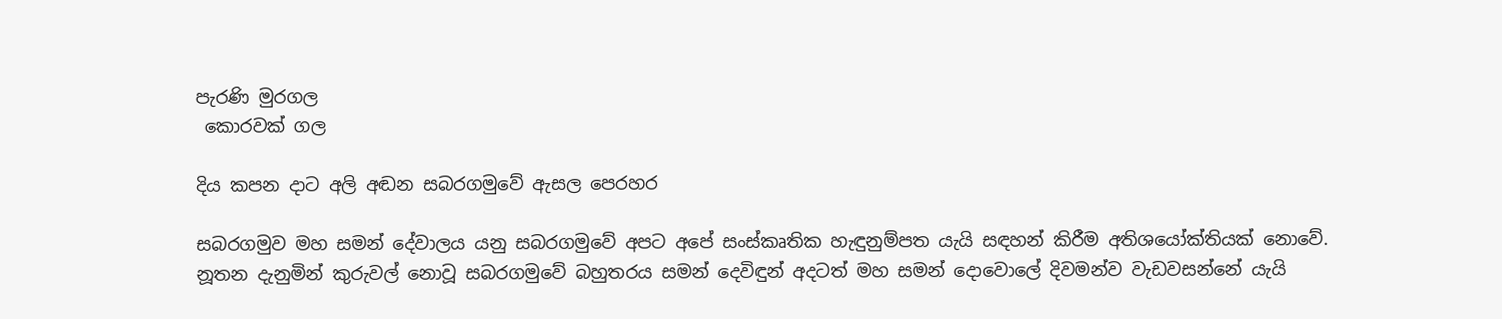පැරණි මුරගල
 කොරවක් ගල

දිය කපන දාට අලි අඬන සබරගමුවේ ඇසල පෙරහර

සබරගමුව මහ සමන් දේවාලය යනු සබරගමුවේ අපට අපේ සංස්කෘතික හැඳුනුම්පත යැයි සඳහන් කිරීම අතිශයෝක්තියක් නොවේ.
නූතන දැනුමින් කුරුවල් නොවූ සබරගමුවේ බහුතරය සමන් දෙවිඳුන් අදටත් මහ සමන් දොවොලේ දිවමන්ව වැඩවසන්නේ යැයි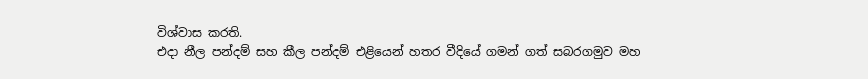විශ්වාස කරති.
එදා නීල පන්දම් සහ කීල පන්දම් එළියෙන් හතර වීදියේ ගමන් ගත් සබරගමුව මහ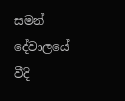සමන් දේවාලයේ වීදි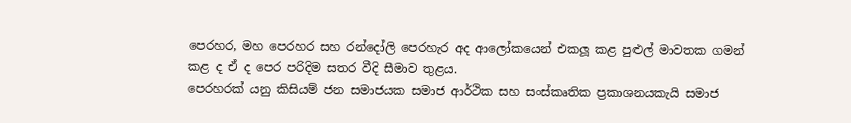පෙරහර, මහ පෙරහර සහ රන්දෝලි පෙරහැර අද ආලෝකයෙන් එකලූ කළ පුළුල් මාවතක ගමන් කළ ද ඒ ද පෙර පරිදිම සතර වීදි සීමාව තුළය.
පෙරහරක් යනු කිසියම් ජන සමාජයක සමාජ ආර්ථික සහ සංස්කෘතික ප්‍රකාශනයකැයි සමාජ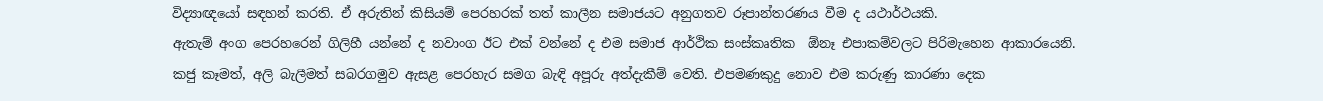විද්‍යාඥයෝ සඳහන් කරති. ඒ අරුතින් කිසියම් පෙරහරක් තත් කාලීන සමාජයට අනුගතව රූපාන්තරණය වීම ද යථාර්ථයකි.
ඇතැම් අංග පෙරහරෙන් ගිලිහී යන්නේ ද නවාංග ඊට එක් වන්නේ ද එම සමාජ ආර්ථික සංස්කෘතික  ඕනෑ එපාකම්වලට පිරිමැහෙන ආකාරයෙනි.
කජු කෑමත්, අලි බැලීමත් සබරගමුව ඇසළ පෙරහැර සමග බැඳි අපූරු අත්දැකීම් වෙති. එපමණකුදු නොව එම කරුණු කාරණා දෙක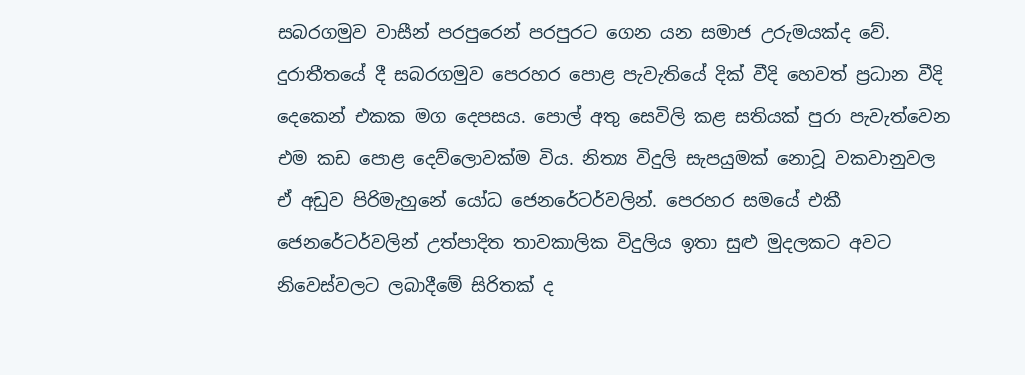සබරගමුව වාසීන් පරපුරෙන් පරපුරට ගෙන යන සමාජ උරුමයක්ද වේ.
දුරාතීතයේ දී සබරගමුව පෙරහර පොළ පැවැතියේ දික් වීදි හෙවත් ප්‍රධාන වීදි දෙකෙන් එකක මග දෙපසය. පොල් අතු සෙවිලි කළ සතියක් පුරා පැවැත්වෙන එම කඩ පොළ දෙව්ලොවක්ම විය. නිත්‍ය විදුලි සැපයුමක් නොවූ වකවානුවල ඒ අඩුව පිරිමැහුනේ යෝධ ජෙනරේටර්වලින්. පෙරහර සමයේ එකී ජෙනරේටර්වලින් උත්පාදිත තාවකාලික විදුලිය ඉතා සුළු මුදලකට අවට නිවෙස්වලට ලබාදීමේ සිරිතක් ද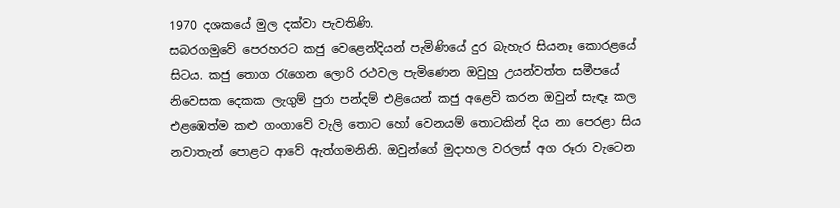1970 දශකයේ මුල දක්වා පැවතිණි.
සබරගමුවේ පෙරහරට කජු වෙළෙන්දියන් පැමිණියේ දුර බැහැර සියනෑ කොරළයේ සිටය. කජු තොග රැගෙන ලොරි රථවල පැමිණෙන ඔවුහු උයන්වත්ත සමීපයේ නිවෙසක දෙකක ලැගුම් පුරා පන්දම් එළියෙන් කජු අළෙවි කරන ඔවුන් සැඳෑ කල එළඹෙත්ම කළු ගංගාවේ වැලි තොට හෝ වෙනයම් තොටකින් දිය නා පෙරළා සිය නවාතැන් පොළට ආවේ ඇත්ගමනිනි. ඔවුන්ගේ මුදාහල වරලස් අග රූරා වැටෙන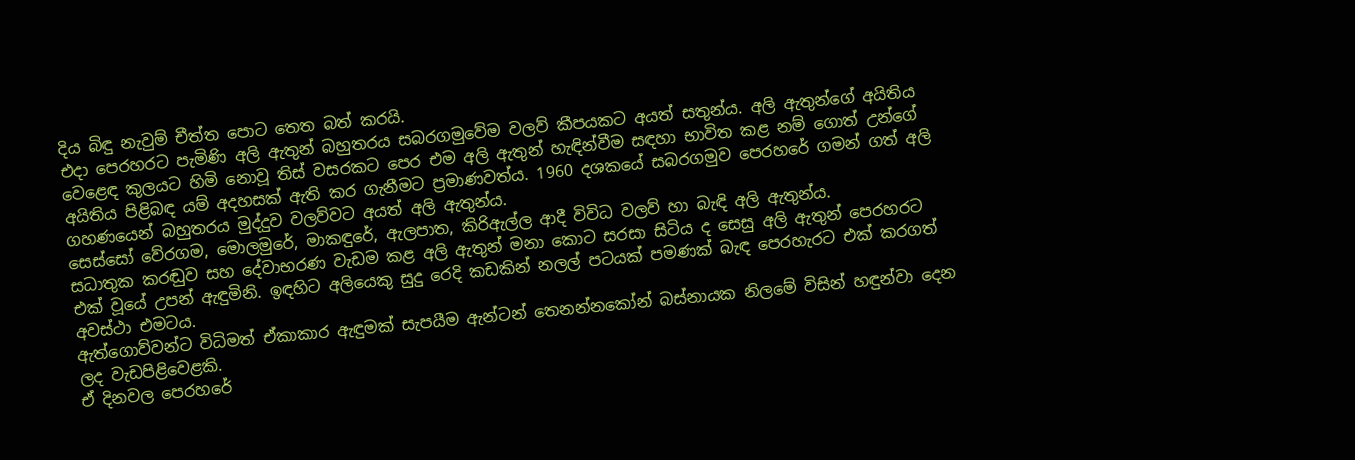දිය බිඳු නැවුම් චීත්ත පොට තෙත බත් කරයි.
එදා පෙරහරට පැමිණි අලි ඇතුන් බහුතරය සබරගමුවේම වලව් කීපයකට අයත් සතුන්ය. අලි ඇතුන්ගේ අයිතිය වෙළෙඳ කුලයට හිමි නොවූ තිස් වසරකට පෙර එම අලි ඇතුන් හැඳින්වීම සඳහා භාවිත කළ නම් ගොත් උන්ගේ අයිතිය පිළිබඳ යම් අදහසක් ඇති කර ගැනීමට ප්‍රමාණවත්ය. 1960 දශකයේ සබරගමුව පෙරහරේ ගමන් ගත් අලි ගහණයෙන් බහුතරය මුද්දුව වලව්වට අයත් අලි ඇතුන්ය.
සෙස්සෝ වේරගම, මොලමුරේ, මාකඳුරේ, ඇලපාත, කිරිඇල්ල ආදී විවිධ වලව් හා බැඳි අලි ඇතුන්ය.
සධාතුක කරඬුව සහ දේවාභරණ වැඩම කළ අලි ඇතුන් මනා කොට සරසා සිටිය ද සෙසු අලි ඇතුන් පෙරහරට එක් වූයේ උපන් ඇඳුමිනි. ඉඳහිට අලියෙකු සුදු රෙදි කඩකින් නලල් පටයක් පමණක් බැඳ පෙරහැරට එක් කරගත් අවස්ථා එමටය.
ඇත්ගොව්වන්ට විධිමත් ඒකාකාර ඇඳුමක් සැපයීම ඇන්ටන් තෙනන්නකෝන් බස්නායක නිලමේ විසින් හඳුන්වා දෙන ලද වැඩපිළිවෙළකි.
ඒ දිනවල පෙරහරේ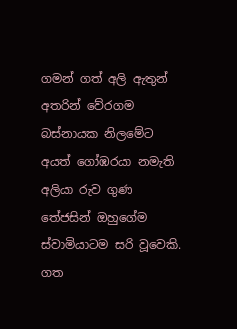ගමන් ගත් අලි ඇතුන් අතරින් වේරගම බස්නායක නිලමේට අයත් ගෝඹරයා නමැති අලියා රුව ගුණ තේජසින් ඔහුගේම ස්වාමියාටම සරි වූවෙකි.
ගත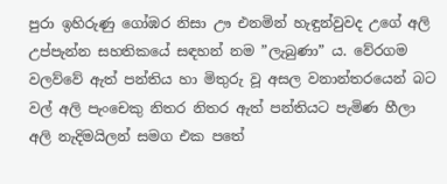පුරා ඉහිරුණු ගෝඹර නිසා ඌ එනමින් හැඳුන්වුවද උගේ අලි උප්පැන්න සහතිකයේ සඳහන් නම ”ලැබුණා” ය. වේරගම වලව්වේ ඇත් පන්තිය හා මිතුරු වූ අසල වනාන්තරයෙන් බට වල් අලි පැංචෙකු නිතර නිතර ඇත් පන්තියට පැමිණ හීලා අලි නැදිමයිලන් සමග එක පතේ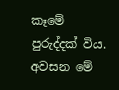කෑමේ පුරුද්දක් විය.
අවසන මේ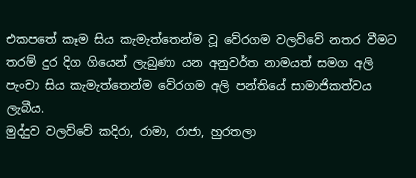එකපතේ කෑම සිය කැමැත්තෙන්ම වූ වේරගම වලව්වේ නතර වීමට තරම් දුර දිග ගියෙන් ලැබුණා යන අනුවර්ත නාමයත් සමග අලි පැංචා සිය කැමැත්තෙන්ම වේරගම අලි පන්තියේ සාමාජිකත්වය ලැබීය.
මුද්දුව වලව්වේ කදිරා, රාමා, රාජා, හුරතලා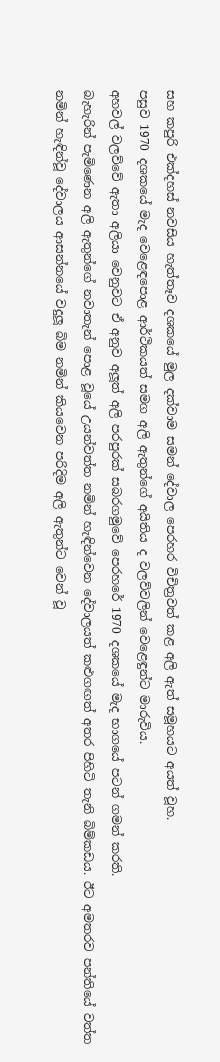සහ කපුරි එක්දහස් නවසිය හැත්තෑව දශකයේ මුල දක්වාම සමන් දේවාල පෙරහර විචිත්‍රවත් කළ අලි ඇත් සමූහයට අයත් වූහ.
පසුව 1970 දශකයේ මැද වෙළෙඳපොළ ආර්ථිකයත් සමග අලි ඇතුන්ගේ අයිතිය ද වලව්වලින් වෙළෙඳුන්ට මාරුවිය.
අහවල් වලව්වේ ඇතා අලියා වෙනුවට ඒ අනුව අලූත් අලි පරපුරක් සබරගමුවේ පෙරහරේ 1970 දශකයේ මැද භාගයේ පටන් ගමන් කරති.
බැහැරින් පැමිණෙන අලි ඇතුන්ගේ නවාතැන් පොළ වූයේ උයන්වත්ත නමින් හැඳින්වෙන දේවාලයත් කළුගඟත් අතර පිහිටි තැනි බිම්කඩය. ඊට අමතරව පන්තියේ වත්ත නමින් හැඳින්වූ දේවාලය ආසන්නයේ වදුලූ බිම නමින් කියවෙන පරිදිම අලි ඇතුන්ට වෙන් වූ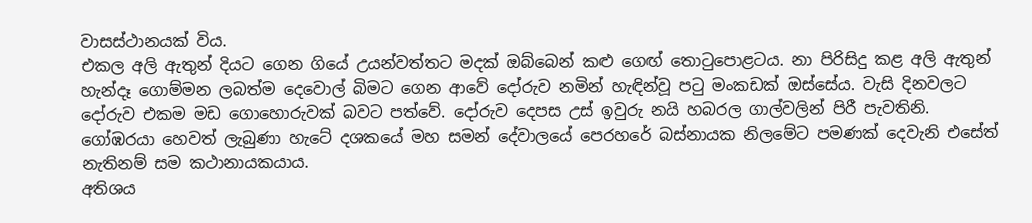වාසස්ථානයක් විය.
එකල අලි ඇතුන් දියට ගෙන ගියේ උයන්වත්තට මදක් ඔබ්බෙන් කළු ගෙඟ් තොටුපොළටය. නා පිරිසිදු කළ අලි ඇතුන් හැන්දෑ ගොම්මන ලබත්ම දෙවොල් බිමට ගෙන ආවේ දෝරුව නමින් හැඳින්වූ පටු මංකඩක් ඔස්සේය. වැසි දිනවලට දෝරුව එකම මඩ ගොහොරුවක් බවට පත්වේ. දෝරුව දෙපස උස් ඉවුරු නයි හබරල ගාල්වලින් පිරී පැවතිනි.
ගෝඹරයා හෙවත් ලැබුණා හැටේ දශකයේ මහ සමන් දේවාලයේ පෙරහරේ බස්නායක නිලමේට පමණක් දෙවැනි එසේත් නැතිනම් සම කථානායකයාය.
අතිශය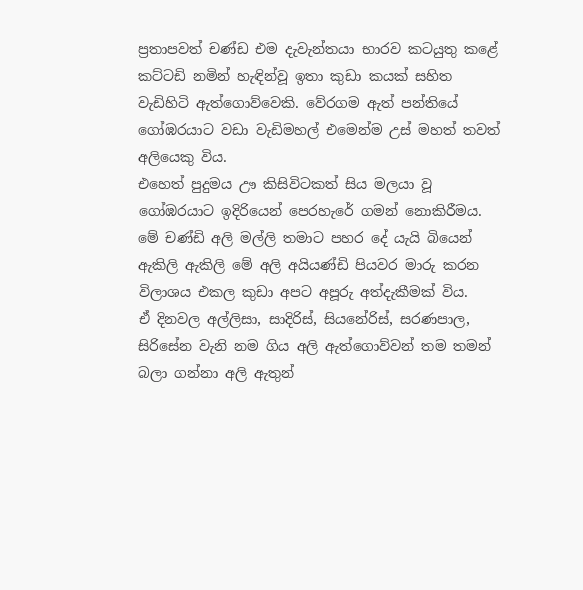ප්‍රතාපවත් චණ්ඩ එම දැවැන්තයා භාරව කටයුතු කළේ කට්ටඩි නමින් හැඳින්වූ ඉතා කුඩා කයක් සහිත වැඩිහිටි ඇත්ගොව්වෙකි. වේරගම ඇත් පන්තියේ ගෝඹරයාට වඩා වැඩිමහල් එමෙන්ම උස් මහත් තවත් අලියෙකු විය.
එහෙත් පුදුමය ඌ කිසිවිටකත් සිය මලයා වූ ගෝඹරයාට ඉදිරියෙන් පෙරහැරේ ගමන් නොකිරීමය. මේ චණ්ඩි අලි මල්ලි තමාට පහර දේ යැයි බියෙන් ඇකිලි ඇකිලි මේ අලි අයියණ්ඩි පියවර මාරු කරන විලාශය එකල කුඩා අපට අපූරු අත්දැකීමක් විය.
ඒ දිනවල අල්ලිසා, සාදිරිස්, සියනේරිස්, සරණපාල, සිරිසේන වැනි නම ගිය අලි ඇත්ගොව්වන් තම තමන් බලා ගන්නා අලි ඇතුන්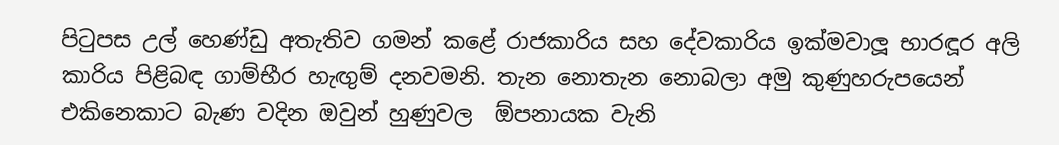පිටුපස උල් හෙණ්ඩු අතැතිව ගමන් කළේ රාජකාරිය සහ දේවකාරිය ඉක්මවාලූ භාරඳූර අලි කාරිය පිළිබඳ ගාම්භීර හැඟුම් දනවමනි. තැන නොතැන නොබලා අමු කුණුහරුපයෙන් එකිනෙකාට බැණ වදින ඔවුන් හුණුවල  ඕපනායක වැනි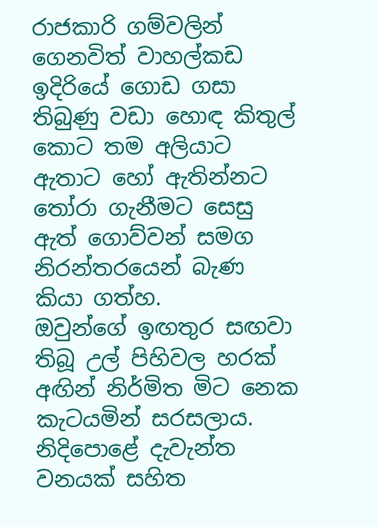රාජකාරි ගම්වලින් ගෙනවිත් වාහල්කඩ ඉදිරියේ ගොඩ ගසා තිබුණු වඩා හොඳ කිතුල් කොට තම අලියාට ඇතාට හෝ ඇතින්නට තෝරා ගැනීමට සෙසු ඇත් ගොව්වන් සමග නිරන්තරයෙන් බැණ කියා ගත්හ.
ඔවුන්ගේ ඉඟතුර සඟවා තිබූ උල් පිහිවල හරක් අඟින් නිර්මිත මිට නෙක කැටයමින් සරසලාය.
නිදිපොළේ දැවැන්ත වනයක් සහිත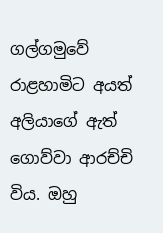ගල්ගමුවේ රාළහාමිට අයත් අලියාගේ ඇත් ගොව්වා ආරච්චි විය. ඔහු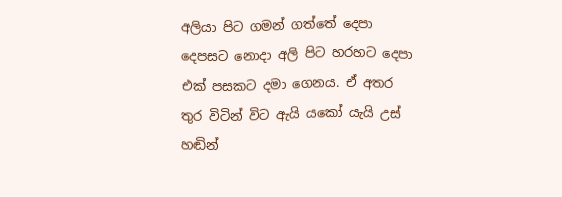අලියා පිට ගමන් ගත්තේ දෙපා දෙපසට නොදා අලි පිට හරහට දෙපා එක් පසකට දමා ගෙනය. ඒ අතර තුර විටින් විට ඇයි යකෝ යැයි උස් හඬින්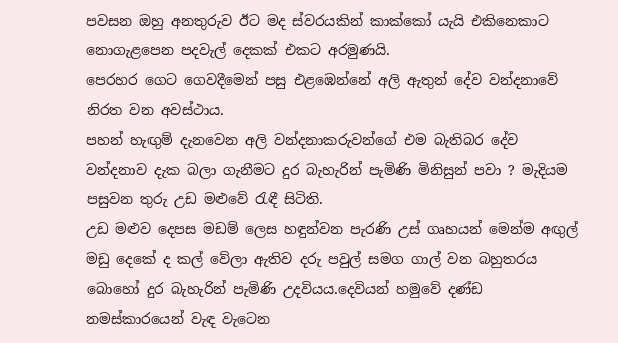පවසන ඔහු අනතුරුව ඊට මද ස්වරයකින් කාක්කෝ යැයි එකිනෙකාට නොගැළපෙන පදවැල් දෙකක් එකට අරමුණයි.
පෙරහර ගෙට ගෙවදීමෙන් පසු එළඹෙන්නේ අලි ඇතුන් දේව වන්දනාවේ නිරත වන අවස්ථාය.
පහන් හැඟුම් දැනවෙන අලි වන්දනාකරුවන්ගේ එම බැතිබර දේව වන්දනාව දැක බලා ගැනීමට දුර බැහැරින් පැමිණි මිනිසුන් පවා ? මැදියම පසුවන තුරු උඩ මළුවේ රැඳී සිටිති.
උඩ මළුව දෙපස මඩම් ලෙස හඳුන්වන පැරණි උස් ගෘහයන් මෙන්ම අඟුල් මඩු දෙකේ ද කල් වේලා ඇතිව දරු පවුල් සමග ගාල් වන බහුතරය බොහෝ දුර බැහැරින් පැමිණි උදවියය.දෙවියන් හමුවේ දණ්ඩ නමස්කාරයෙන් වැඳ වැටෙන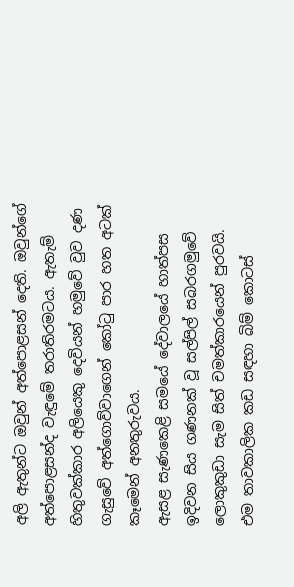අලි ඇතුන්ට ඔවුන් අත්පොළසන් දෙති. ඔවුන්ගේ අත්පොළසන්ද වැඳුමේ තරාතිරමටය. ඇතැම් හිතුවක්කාර අලියෙකු දෙවියන් හමුවේ වුව දණ ගැසුවේ අත්ගොව්වාගෙන් කෝටු පාර හත අටක් කෑමෙන් අනතුරුවය.
ඇසළ සැණකෙළි සමයේ දේවාලයේ හාත්පස ඉදිවන සිය ගණනක් වූ සල්පිල් සබරගමුවේ ලොකුකුඩා සැම සිත් චමත්කාරයෙන් පුරවයි.
එම තාවකාලික කඩ සඳහා බිම් කොටස්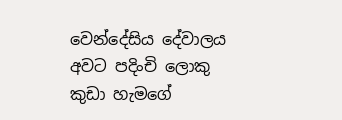වෙන්දේසිය දේවාලය අවට පදිංචි ලොකු කුඩා හැමගේ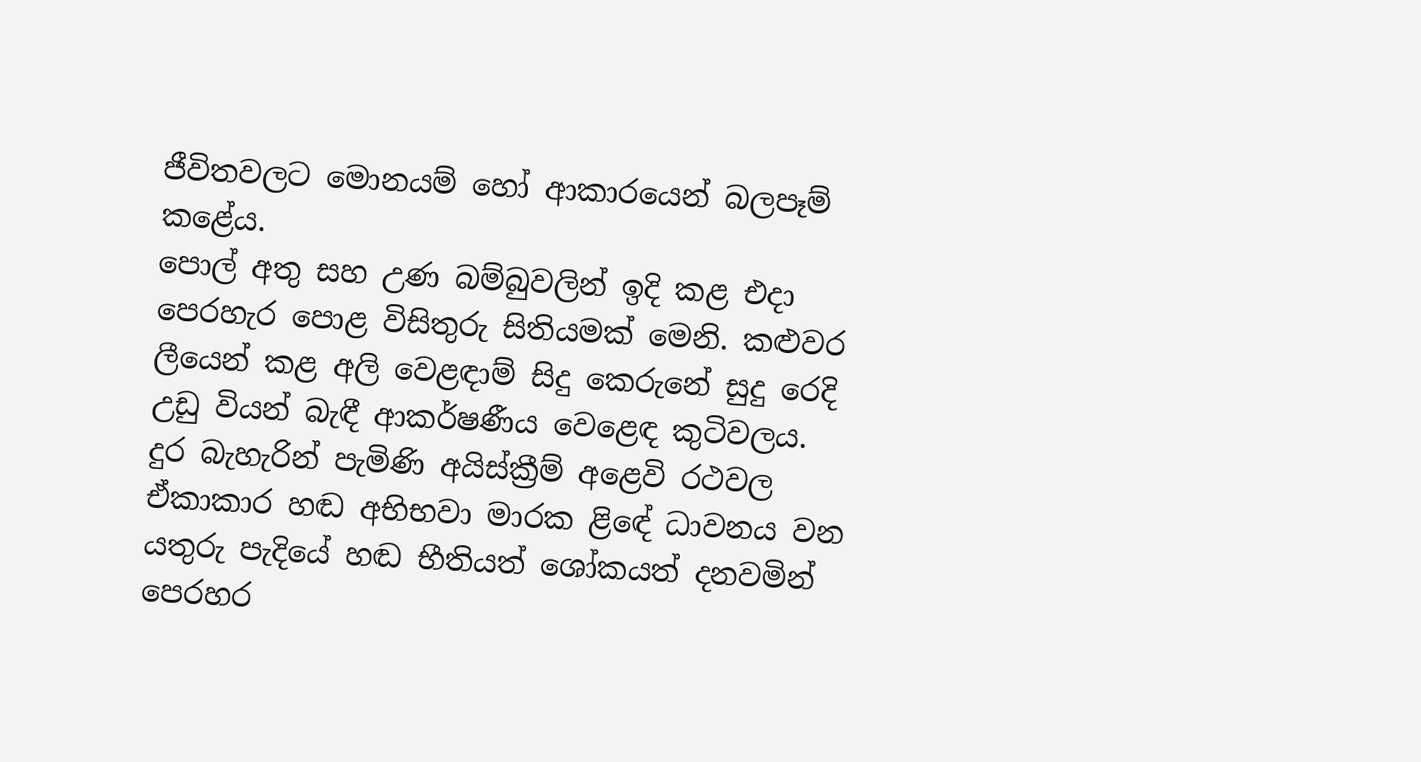ජීවිතවලට මොනයම් හෝ ආකාරයෙන් බලපෑම් කළේය.
පොල් අතු සහ උණ බම්බුවලින් ඉදි කළ එදා පෙරහැර පොළ විසිතුරු සිතියමක් මෙනි. කළුවර ලීයෙන් කළ අලි වෙළඳාම් සිදු කෙරුනේ සුදු රෙදි උඩු වියන් බැඳී ආකර්ෂණීය වෙළෙඳ කුටිවලය.
දුර බැහැරින් පැමිණි අයිස්ක්‍රීම් අළෙවි රථවල ඒකාකාර හඬ අභිභවා මාරක ළිඳේ ධාවනය වන යතුරු පැදියේ හඬ භීතියත් ශෝකයත් දනවමින් පෙරහර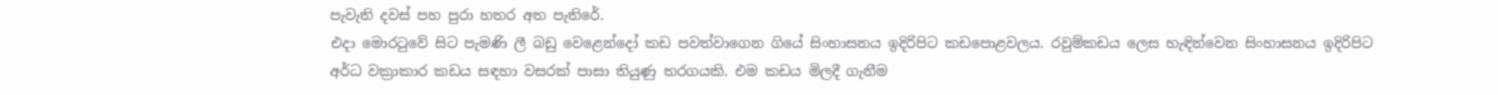පැවැති දවස් පහ පුරා හතර අත පැතිරේ.
එදා මොරටුවේ සිට පැමණි ලී බඩු වෙළෙන්දෝ කඩ පවත්වාගෙන ගියේ සිංහාසනය ඉදිරිපිට කඩපොළවලය. රවුම්කඩය ලෙස හැඳින්වෙන සිංහාසනය ඉදිරිපිට අර්ධ වක්‍රාකාර කඩය සඳහා වසරක් පාසා තියුණු තරගයකි. එම කඩය මිලදී ගැනීම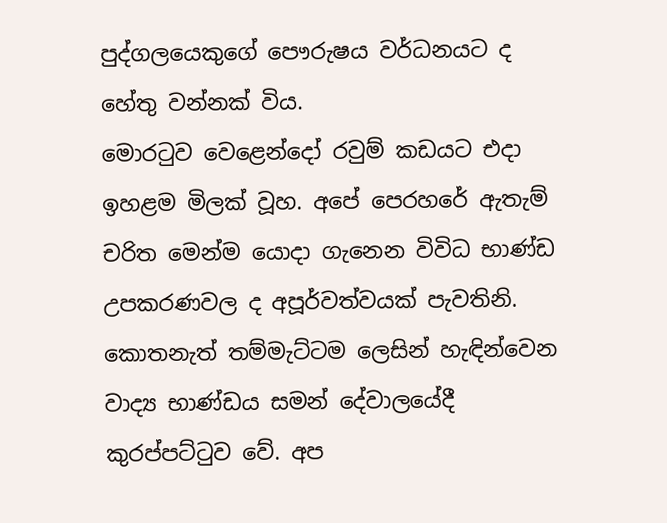පුද්ගලයෙකුගේ පෞරුෂය වර්ධනයට ද හේතු වන්නක් විය.
මොරටුව වෙළෙන්දෝ රවුම් කඩයට එදා ඉහළම මිලක් වූහ. අපේ පෙරහරේ ඇතැම් චරිත මෙන්ම යොදා ගැනෙන විවිධ භාණ්ඩ උපකරණවල ද අපූර්වත්වයක් පැවතිනි. කොතනැත් තම්මැට්ටම ලෙසින් හැඳින්වෙන වාද්‍ය භාණ්ඩය සමන් දේවාලයේදී කුරප්පට්ටුව වේ. අප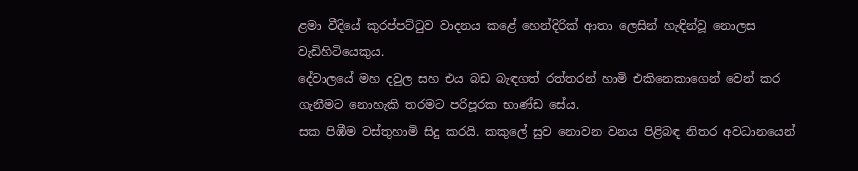ළමා වීදියේ කුරප්පට්ටුව වාදනය කළේ හෙන්දිරික් ආතා ලෙසින් හැඳින්වූ නොලස වැඩිහිටියෙකුය.
දේවාලයේ මහ දවුල සහ එය බඩ බැඳගත් රත්තරන් හාමි එකිනෙකාගෙන් වෙන් කර ගැනීමට නොහැකි තරමට පරිපූරක භාණ්ඩ සේය.
සක පිඹීම වස්තුහාමි සිදු කරයි. කකුලේ සුව නොවන වනය පිළිබඳ නිතර අවධානයෙන්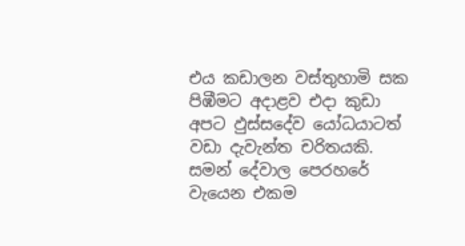එය කඩාලන වස්තුහාමි සක පිඹීමට අදාළව එදා කුඩා අපට ඵුස්සදේව යෝධයාටත් වඩා දැවැන්ත චරිතයකි.
සමන් දේවාල පෙරහරේ වැයෙන එකම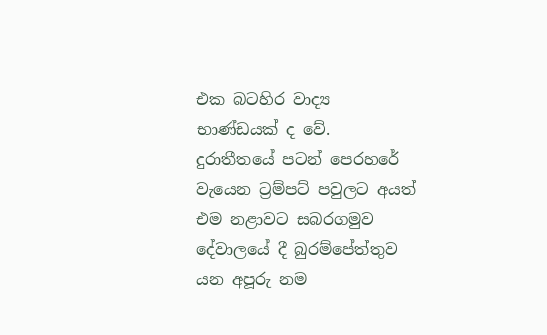එක බටහිර වාද්‍ය භාණ්ඩයක් ද වේ. දුරාතීතයේ පටන් පෙරහරේ වැයෙන ට්‍රම්පට් පවුලට අයත් එම නළාවට සබරගමුව දේවාලයේ දී බුරම්පේත්තුව යන අපූරු නම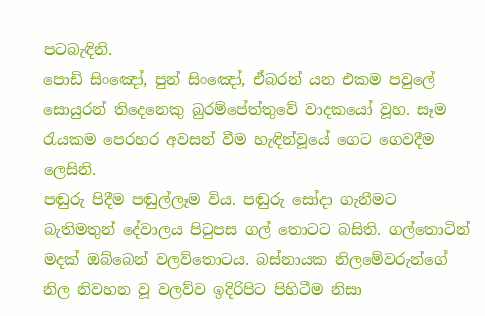පටබැඳිනි.
පොඩි සිංඤෝ, පුන් සිංඤෝ, ඒබරන් යන එකම පවුලේ සොයුරන් තිදෙනෙකු බුරම්පේත්තුවේ වාදකයෝ වූහ. සෑම රැයකම පෙරහර අවසන් වීම හැඳින්වූයේ ගෙට ගෙවදීම ලෙසිනි.
පඬුරු පිදීම පඬුල්ලෑම විය. පඬුරු සෝදා ගැනීමට බැතිමතුන් දේවාලය පිටුපස ගල් තොටට බසිති. ගල්තොටින් මදක් ඔබ්බෙන් වලව්තොටය. බස්නායක නිලමේවරුන්ගේ නිල නිවහන වූ වලව්ව ඉදිරිපිට පිහිටීම නිසා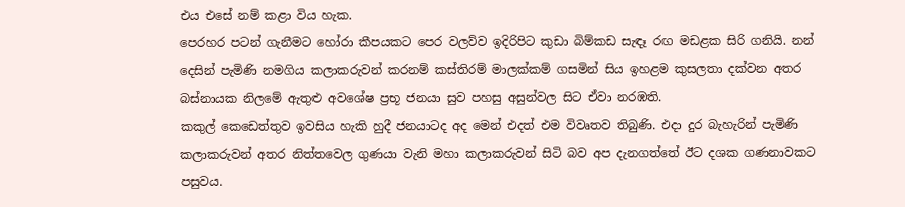එය එසේ නම් කළා විය හැක.
පෙරහර පටන් ගැනීමට හෝරා කීපයකට පෙර වලව්ව ඉදිරිපිට කුඩා බිම්කඩ සැඳෑ රඟ මඩළක සිරි ගනියි. නන් දෙසින් පැමිණි නමගිය කලාකරුවන් කරනම් කස්තිරම් මාලක්කම් ගසමින් සිය ඉහළම කුසලතා දක්වන අතර බස්නායක නිලමේ ඇතුළු අවශේෂ ප්‍රභූ ජනයා සුව පහසු අසුන්වල සිට ඒවා නරඹති.
කකුල් කෙඩෙත්තුව ඉවසිය හැකි හුදී ජනයාටද අද මෙන් එදත් එම විවෘතව තිබුණි. එදා දුර බැහැරින් පැමිණි කලාකරුවන් අතර නිත්තවෙල ගුණයා වැනි මහා කලාකරුවන් සිටි බව අප දැනගත්තේ ඊට දශක ගණනාවකට පසුවය.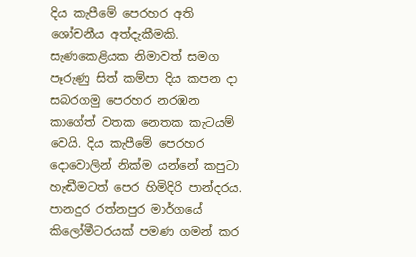දිය කැපීමේ පෙරහර අති ශෝචනීය අත්දැකීමකි. සැණකෙළියක නිමාවත් සමග පෑරුණු සිත් කම්පා දිය කපන දා සබරගමු පෙරහර නරඹන කාගේත් වතක නෙතක කැටයම් වෙයි. දිය කැපීමේ පෙරහර දොවොලින් නික්ම යන්නේ කපුටා හැඬීමටත් පෙර හිමිදිරි පාන්දරය. පානදුර රත්නපුර මාර්ගයේ කිලෝමීටරයක් පමණ ගමන් කර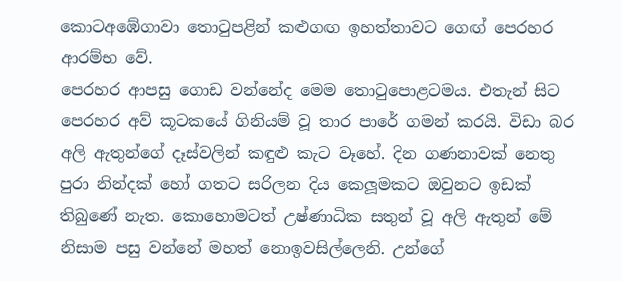කොටඅඹේගාවා තොටුපළින් කළුගඟ ඉහත්තාවට ගෙඟ් පෙරහර ආරම්භ වේ.
පෙරහර ආපසු ගොඩ වන්නේද මෙම තොටුපොළටමය. එතැන් සිට පෙරහර අව් කූටකයේ ගිනියම් වූ තාර පාරේ ගමන් කරයි. විඩා බර අලි ඇතුන්ගේ දෑස්වලින් කඳුළු කැට වෑහේ. දින ගණනාවක් නෙතු පුරා නින්දක් හෝ ගතට සරිලන දිය කෙලූමකට ඔවුනට ඉඩක් තිබුණේ නැත. කොහොමටත් උෂ්ණාධික සතුන් වූ අලි ඇතුන් මේ නිසාම පසු වන්නේ මහත් නොඉවසිල්ලෙනි. උන්ගේ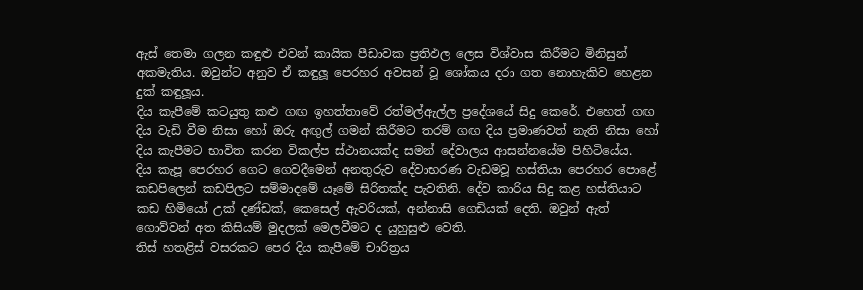ඇස් තෙමා ගලන කඳුළු එවන් කායික පීඩාවක ප්‍රතිඵල ලෙස විශ්වාස කිරීමට මිනිසුන් අකමැතිය. ඔවුන්ට අනුව ඒ කඳුලූ පෙරහර අවසන් වූ ශෝකය දරා ගත නොහැකිව හෙළන දුක් කඳුලූය.
දිය කැපීමේ කටයුතු කළු ගඟ ඉහත්තාවේ රත්මල්ඇල්ල ප්‍රදේශයේ සිදු කෙරේ. එහෙත් ගඟ දිය වැඩි වීම නිසා හෝ ඔරු අඟුල් ගමන් කිරීමට තරම් ගඟ දිය ප්‍රමාණවත් නැති නිසා හෝ දිය කැපීමට භාවිත කරන විකල්ප ස්ථානයක්ද සමන් දේවාලය ආසන්නයේම පිහිටියේය.
දිය කැපූ පෙරහර ගෙට ගෙවදීමෙන් අනතුරුව දේවාභරණ වැඩමවූ හස්තියා පෙරහර පොළේ කඩපිලෙන් කඩපිලට සම්මාදමේ යෑමේ සිරිතක්ද පැවතිනි. දේව කාරිය සිදු කළ හස්තියාට කඩ හිමියෝ උක් දණ්ඩක්, කෙසෙල් ඇවරියක්, අන්නාසි ගෙඩියක් දෙති. ඔවුන් ඇත් ගොව්වන් අත කිසියම් මුදලක් මෙලවීමට ද යුහුසුළු වෙති.
තිස් හතළිස් වසරකට පෙර දිය කැපීමේ චාරිත්‍රය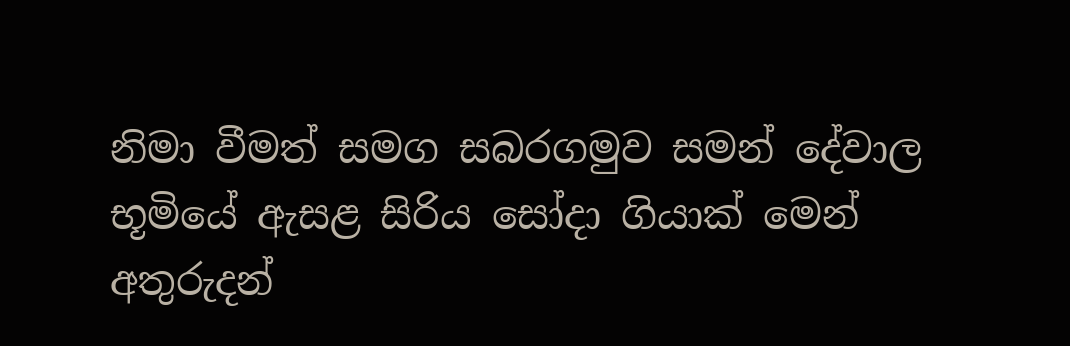නිමා වීමත් සමග සබරගමුව සමන් දේවාල භූමියේ ඇසළ සිරිය සෝදා ගියාක් මෙන් අතුරුදන්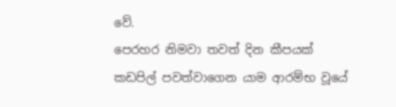වේ.
පෙරහර නිමවා තවත් දින කීපයක් කඩපිල් පවත්වාගෙන යාම ආරම්භ වූයේ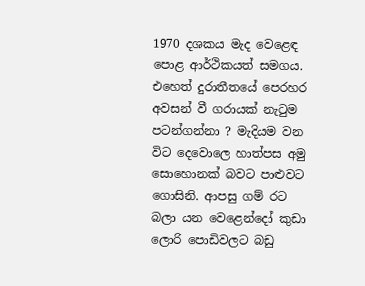1970 දශකය මැද වෙළෙඳ පොළ ආර්ථිකයත් සමගය. එහෙත් දුරාතීතයේ පෙරහර අවසන් වී ගරායක් නැටුම පටන්ගන්නා ? මැදියම වන විට දෙවොලෙ හාත්පස අමු සොහොනක් බවට පාළුවට ගොසිනි. ආපසු ගම් රට බලා යන වෙළෙන්දෝ කුඩා ලොරි පොඩිවලට බඩු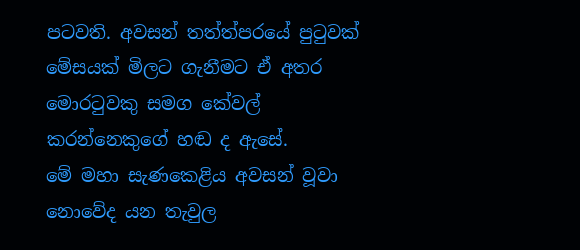පටවති. අවසන් තත්ත්පරයේ පුටුවක් මේසයක් මිලට ගැනීමට ඒ අතර මොරටුවකු සමග කේවල් කරන්නෙකුගේ හඬ ද ඇසේ.
මේ මහා සැණකෙළිය අවසන් වූවා නොවේද යන තැවුල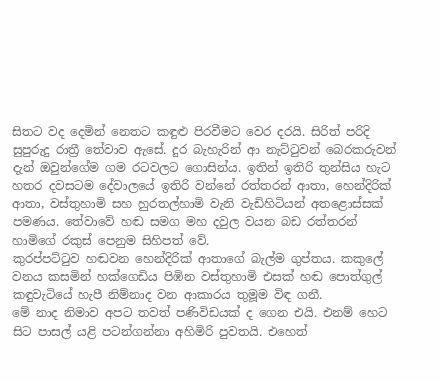සිතට වද දෙමින් නෙතට කඳුළු පිරවීමට වෙර දරයි. සිරිත් පරිදි සුපුරුදු රාත්‍රී තේවාව ඇසේ. දුර බැහැරින් ආ නැට්ටුවන් බෙරකරුවන් දැන් ඔවුන්ගේම ගම රටවලට ගොසින්ය. ඉතින් ඉතිරි තුන්සිය හැට හතර දවසටම දේවාලයේ ඉතිරි වන්නේ රත්තරන් ආතා, හෙන්දිරික් ආතා, වස්තුහාමි සහ හුරතල්හාමි වැනි වැඩිහිටියන් අතළොස්සක් පමණය. තේවාවේ හඬ සමග මහ දවුල වයන බඩ රත්තරන් හාමිගේ රකුස් පෙනුම සිහිපත් වේ.
කුරප්පට්ටුව හඬවන හෙන්දිරික් ආතාගේ බැල්ම ගුප්තය. කකුලේ වනය කසමින් හක්ගෙඩිය පිඹින වස්තුහාමි එසක් හඬ පොත්ගුල් කඳුවැටියේ හැපී නිම්නාද වන ආකාරය තුමූම විඳ ගනී.
මේ නාද නිමාව අපට තවත් පණිවිඩයක් ද ගෙන එයි. එනම් හෙට සිට පාසල් යළි පටන්ගන්නා අහිමිරි පුවතයි. එහෙත්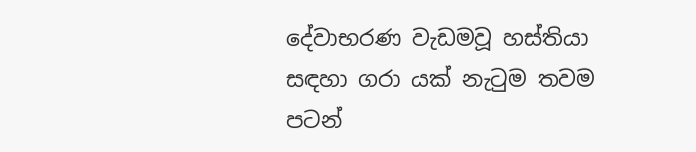දේවාභරණ වැඩමවූ හස්තියා සඳහා ගරා යක් නැටුම තවම පටන්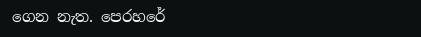ගෙන නැත. පෙරහරේ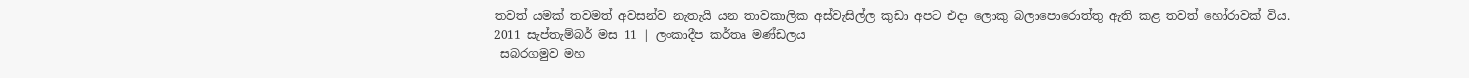තවත් යමක් තවමත් අවසන්ව නැතැයි යන තාවකාලික අස්වැසිල්ල කුඩා අපට එදා ලොකු බලාපොරොත්තු ඇති කළ තවත් හෝරාවක් විය.
2011 සැප්තැම්බර් මස 11 | ලංකාදීප කර්තෘ මණ්ඩලය
 සබරගමුව මහ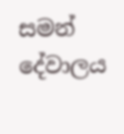සමන් දේවාලය